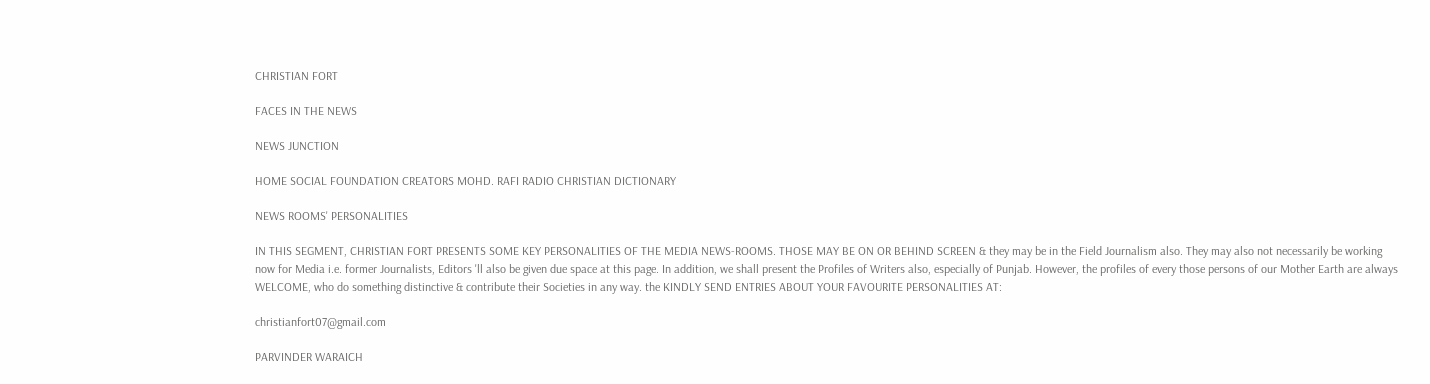CHRISTIAN FORT

FACES IN THE NEWS

NEWS JUNCTION

HOME SOCIAL FOUNDATION CREATORS MOHD. RAFI RADIO CHRISTIAN DICTIONARY

NEWS ROOMS' PERSONALITIES

IN THIS SEGMENT, CHRISTIAN FORT PRESENTS SOME KEY PERSONALITIES OF THE MEDIA NEWS-ROOMS. THOSE MAY BE ON OR BEHIND SCREEN & they may be in the Field Journalism also. They may also not necessarily be working now for Media i.e. former Journalists, Editors 'll also be given due space at this page. In addition, we shall present the Profiles of Writers also, especially of Punjab. However, the profiles of every those persons of our Mother Earth are always WELCOME, who do something distinctive & contribute their Societies in any way. the KINDLY SEND ENTRIES ABOUT YOUR FAVOURITE PERSONALITIES AT:

christianfort07@gmail.com

PARVINDER WARAICH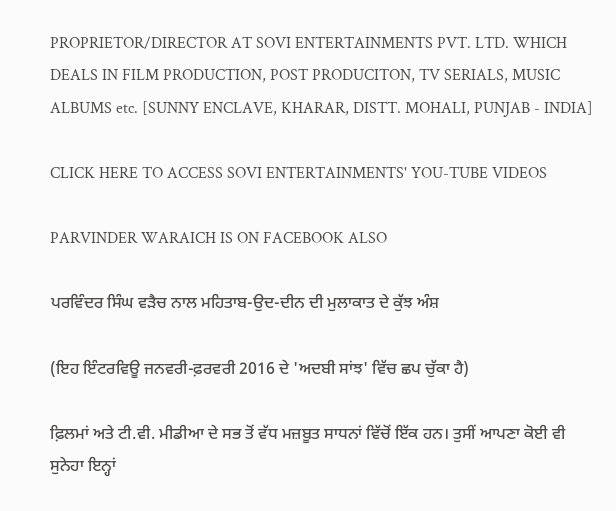PROPRIETOR/DIRECTOR AT SOVI ENTERTAINMENTS PVT. LTD. WHICH DEALS IN FILM PRODUCTION, POST PRODUCITON, TV SERIALS, MUSIC ALBUMS etc. [SUNNY ENCLAVE, KHARAR, DISTT. MOHALI, PUNJAB - INDIA]

CLICK HERE TO ACCESS SOVI ENTERTAINMENTS' YOU-TUBE VIDEOS

PARVINDER WARAICH IS ON FACEBOOK ALSO

ਪਰਵਿੰਦਰ ਸਿੰਘ ਵੜੈਚ ਨਾਲ ਮਹਿਤਾਬ-ਉਦ-ਦੀਨ ਦੀ ਮੁਲਾਕਾਤ ਦੇ ਕੁੱਝ ਅੰਸ਼

(ਇਹ ਇੰਟਰਵਿਊ ਜਨਵਰੀ-ਫ਼ਰਵਰੀ 2016 ਦੇ 'ਅਦਬੀ ਸਾਂਝ' ਵਿੱਚ ਛਪ ਚੁੱਕਾ ਹੈ)

ਫ਼ਿਲਮਾਂ ਅਤੇ ਟੀ.ਵੀ. ਮੀਡੀਆ ਦੇ ਸਭ ਤੋਂ ਵੱਧ ਮਜ਼ਬੂਤ ਸਾਧਨਾਂ ਵਿੱਚੋਂ ਇੱਕ ਹਨ। ਤੁਸੀਂ ਆਪਣਾ ਕੋਈ ਵੀ ਸੁਨੇਹਾ ਇਨ੍ਹਾਂ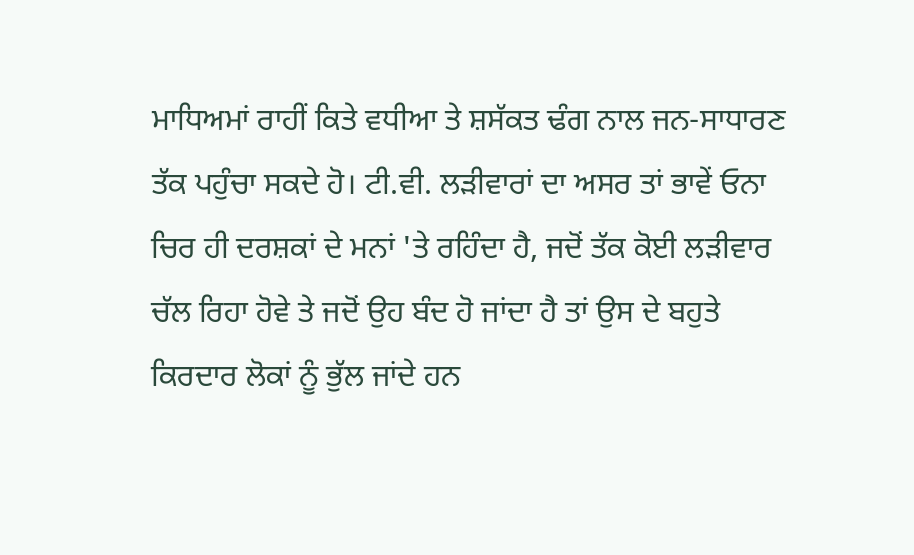ਮਾਧਿਅਮਾਂ ਰਾਹੀਂ ਕਿਤੇ ਵਧੀਆ ਤੇ ਸ਼ਸੱਕਤ ਢੰਗ ਨਾਲ ਜਨ-ਸਾਧਾਰਣ ਤੱਕ ਪਹੁੰਚਾ ਸਕਦੇ ਹੋ। ਟੀ.ਵੀ. ਲੜੀਵਾਰਾਂ ਦਾ ਅਸਰ ਤਾਂ ਭਾਵੇਂ ਓਨਾ ਚਿਰ ਹੀ ਦਰਸ਼ਕਾਂ ਦੇ ਮਨਾਂ 'ਤੇ ਰਹਿੰਦਾ ਹੈ, ਜਦੋਂ ਤੱਕ ਕੋਈ ਲੜੀਵਾਰ ਚੱਲ ਰਿਹਾ ਹੋਵੇ ਤੇ ਜਦੋਂ ਉਹ ਬੰਦ ਹੋ ਜਾਂਦਾ ਹੈ ਤਾਂ ਉਸ ਦੇ ਬਹੁਤੇ ਕਿਰਦਾਰ ਲੋਕਾਂ ਨੂੰ ਭੁੱਲ ਜਾਂਦੇ ਹਨ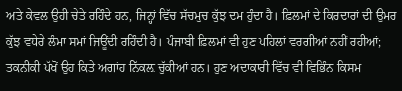ਅਤੇ ਕੇਵਲ ਉਹੀ ਚੇਤੇ ਰਹਿੰਦੇ ਹਨ, ਜਿਨ੍ਹਾਂ ਵਿੱਚ ਸੱਚਮੁਚ ਕੁੱਝ ਦਮ ਹੁੰਦਾ ਹੈ। ਫ਼ਿਲਮਾਂ ਦੇ ਕਿਰਦਾਰਾਂ ਦੀ ਉਮਰ ਕੁੱਝ ਵਧੇਰੇ ਲੰਮਾ ਸਮਾਂ ਜਿਊਂਦੀ ਰਹਿੰਦੀ ਹੈ। ਪੰਜਾਬੀ ਫ਼ਿਲਮਾਂ ਵੀ ਹੁਣ ਪਹਿਲਾਂ ਵਰਗੀਆਂ ਨਹੀਂ ਰਹੀਆਂ; ਤਕਨੀਕੀ ਪੱਖੋਂ ਉਹ ਕਿਤੇ ਅਗਾਂਹ ਨਿੱਕਲ਼ ਚੁੱਕੀਆਂ ਹਨ। ਹੁਣ ਅਦਾਕਾਰੀ ਵਿੱਚ ਵੀ ਵਿਭਿੰਨ ਕਿਸਮ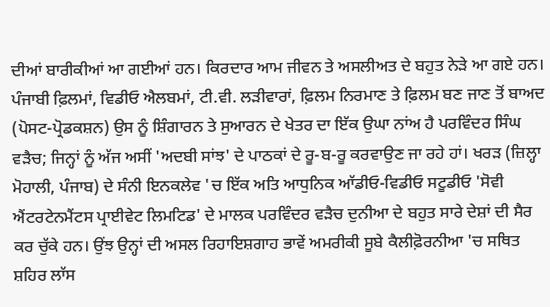ਦੀਆਂ ਬਾਰੀਕੀਆਂ ਆ ਗਈਆਂ ਹਨ। ਕਿਰਦਾਰ ਆਮ ਜੀਵਨ ਤੇ ਅਸਲੀਅਤ ਦੇ ਬਹੁਤ ਨੇੜੇ ਆ ਗਏ ਹਨ। ਪੰਜਾਬੀ ਫ਼ਿਲਮਾਂ, ਵਿਡੀਓ ਐਲਬਮਾਂ, ਟੀ.ਵੀ. ਲੜੀਵਾਰਾਂ, ਫ਼ਿਲਮ ਨਿਰਮਾਣ ਤੇ ਫ਼ਿਲਮ ਬਣ ਜਾਣ ਤੋਂ ਬਾਅਦ (ਪੋਸਟ-ਪ੍ਰੋਡਕਸ਼ਨ) ਉਸ ਨੂੰ ਸ਼ਿੰਗਾਰਨ ਤੇ ਸੁਆਰਨ ਦੇ ਖੇਤਰ ਦਾ ਇੱਕ ਉਘਾ ਨਾਂਅ ਹੈ ਪਰਵਿੰਦਰ ਸਿੰਘ ਵੜੈਚ; ਜਿਨ੍ਹਾਂ ਨੂੰ ਅੱਜ ਅਸੀਂ 'ਅਦਬੀ ਸਾਂਝ' ਦੇ ਪਾਠਕਾਂ ਦੇ ਰੂ-ਬ-ਰੂ ਕਰਵਾਉਣ ਜਾ ਰਹੇ ਹਾਂ। ਖਰੜ (ਜ਼ਿਲ੍ਹਾ ਮੋਹਾਲੀ, ਪੰਜਾਬ) ਦੇ ਸੰਨੀ ਇਨਕਲੇਵ 'ਚ ਇੱਕ ਅਤਿ ਆਧੁਨਿਕ ਆੱਡੀਓ-ਵਿਡੀਓ ਸਟੂਡੀਓ 'ਸੋਵੀ ਐਂਟਰਟੇਨਮੈਂਟਸ ਪ੍ਰਾਈਵੇਟ ਲਿਮਟਿਡ' ਦੇ ਮਾਲਕ ਪਰਵਿੰਦਰ ਵੜੈਚ ਦੁਨੀਆ ਦੇ ਬਹੁਤ ਸਾਰੇ ਦੇਸ਼ਾਂ ਦੀ ਸੈਰ ਕਰ ਚੁੱਕੇ ਹਨ। ਉਂਝ ਉਨ੍ਹਾਂ ਦੀ ਅਸਲ ਰਿਹਾਇਸ਼ਗਾਹ ਭਾਵੇਂ ਅਮਰੀਕੀ ਸੂਬੇ ਕੈਲੀਫ਼ੋਰਨੀਆ 'ਚ ਸਥਿਤ ਸ਼ਹਿਰ ਲਾੱਸ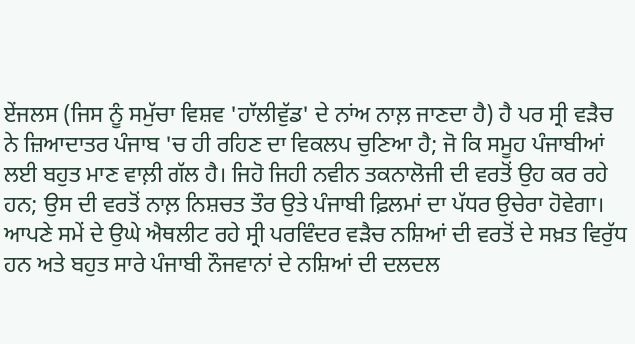ਏਂਜਲਸ (ਜਿਸ ਨੂੰ ਸਮੁੱਚਾ ਵਿਸ਼ਵ 'ਹਾੱਲੀਵੁੱਡ' ਦੇ ਨਾਂਅ ਨਾਲ਼ ਜਾਣਦਾ ਹੈ) ਹੈ ਪਰ ਸ੍ਰੀ ਵੜੈਚ ਨੇ ਜ਼ਿਆਦਾਤਰ ਪੰਜਾਬ 'ਚ ਹੀ ਰਹਿਣ ਦਾ ਵਿਕਲਪ ਚੁਣਿਆ ਹੈ; ਜੋ ਕਿ ਸਮੂਹ ਪੰਜਾਬੀਆਂ ਲਈ ਬਹੁਤ ਮਾਣ ਵਾਲ਼ੀ ਗੱਲ ਹੈ। ਜਿਹੋ ਜਿਹੀ ਨਵੀਨ ਤਕਨਾਲੋਜੀ ਦੀ ਵਰਤੋਂ ਉਹ ਕਰ ਰਹੇ ਹਨ; ਉਸ ਦੀ ਵਰਤੋਂ ਨਾਲ਼ ਨਿਸ਼ਚਤ ਤੌਰ ਉਤੇ ਪੰਜਾਬੀ ਫ਼ਿਲਮਾਂ ਦਾ ਪੱਧਰ ਉਚੇਰਾ ਹੋਵੇਗਾ। ਆਪਣੇ ਸਮੇਂ ਦੇ ਉਘੇ ਐਥਲੀਟ ਰਹੇ ਸ੍ਰੀ ਪਰਵਿੰਦਰ ਵੜੈਚ ਨਸ਼ਿਆਂ ਦੀ ਵਰਤੋਂ ਦੇ ਸਖ਼ਤ ਵਿਰੁੱਧ ਹਨ ਅਤੇ ਬਹੁਤ ਸਾਰੇ ਪੰਜਾਬੀ ਨੌਜਵਾਨਾਂ ਦੇ ਨਸ਼ਿਆਂ ਦੀ ਦਲਦਲ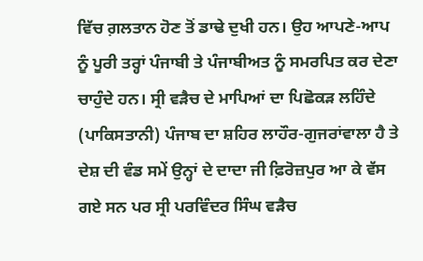ਵਿੱਚ ਗ਼ਲਤਾਨ ਹੋਣ ਤੋਂ ਡਾਢੇ ਦੁਖੀ ਹਨ। ਉਹ ਆਪਣੇ-ਆਪ ਨੂੰ ਪੂਰੀ ਤਰ੍ਹਾਂ ਪੰਜਾਬੀ ਤੇ ਪੰਜਾਬੀਅਤ ਨੂੰ ਸਮਰਪਿਤ ਕਰ ਦੇਣਾ ਚਾਹੁੰਦੇ ਹਨ। ਸ੍ਰੀ ਵੜੈਚ ਦੇ ਮਾਪਿਆਂ ਦਾ ਪਿਛੋਕੜ ਲਹਿੰਦੇ (ਪਾਕਿਸਤਾਨੀ) ਪੰਜਾਬ ਦਾ ਸ਼ਹਿਰ ਲਾਹੌਰ-ਗੁਜਰਾਂਵਾਲਾ ਹੈ ਤੇ ਦੇਸ਼ ਦੀ ਵੰਡ ਸਮੇਂ ਉਨ੍ਹਾਂ ਦੇ ਦਾਦਾ ਜੀ ਫ਼ਿਰੋਜ਼ਪੁਰ ਆ ਕੇ ਵੱਸ ਗਏ ਸਨ ਪਰ ਸ੍ਰੀ ਪਰਵਿੰਦਰ ਸਿੰਘ ਵੜੈਚ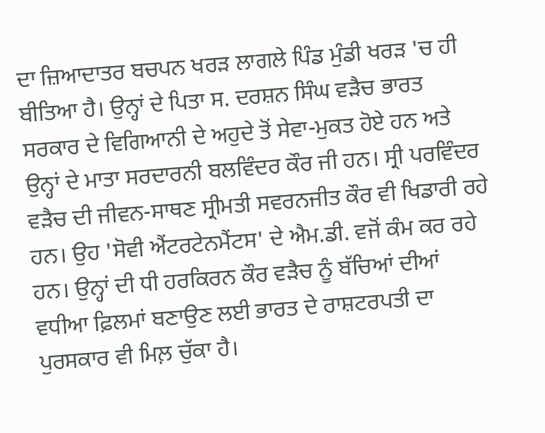ਦਾ ਜ਼ਿਆਦਾਤਰ ਬਚਪਨ ਖਰੜ ਲਾਗਲੇ ਪਿੰਡ ਮੁੰਡੀ ਖਰੜ 'ਚ ਹੀ ਬੀਤਿਆ ਹੈ। ਉਨ੍ਹਾਂ ਦੇ ਪਿਤਾ ਸ. ਦਰਸ਼ਨ ਸਿੰਘ ਵੜੈਚ ਭਾਰਤ ਸਰਕਾਰ ਦੇ ਵਿਗਿਆਨੀ ਦੇ ਅਹੁਦੇ ਤੋਂ ਸੇਵਾ-ਮੁਕਤ ਹੋਏ ਹਨ ਅਤੇ ਉਨ੍ਹਾਂ ਦੇ ਮਾਤਾ ਸਰਦਾਰਨੀ ਬਲਵਿੰਦਰ ਕੌਰ ਜੀ ਹਨ। ਸ੍ਰੀ ਪਰਵਿੰਦਰ ਵੜੈਚ ਦੀ ਜੀਵਨ-ਸਾਥਣ ਸ੍ਰੀਮਤੀ ਸਵਰਨਜੀਤ ਕੌਰ ਵੀ ਖਿਡਾਰੀ ਰਹੇ ਹਨ। ਉਹ 'ਸੋਵੀ ਐਂਟਰਟੇਨਮੈਂਟਸ' ਦੇ ਐਮ.ਡੀ. ਵਜੋਂ ਕੰਮ ਕਰ ਰਹੇ ਹਨ। ਉਨ੍ਹਾਂ ਦੀ ਧੀ ਹਰਕਿਰਨ ਕੌਰ ਵੜੈਚ ਨੂੰ ਬੱਚਿਆਂ ਦੀਆਂ ਵਧੀਆ ਫ਼ਿਲਮਾਂ ਬਣਾਉਣ ਲਈ ਭਾਰਤ ਦੇ ਰਾਸ਼ਟਰਪਤੀ ਦਾ ਪੁਰਸਕਾਰ ਵੀ ਮਿਲ਼ ਚੁੱਕਾ ਹੈ।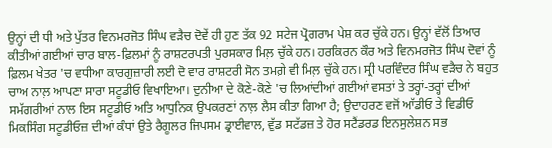ਉਨ੍ਹਾਂ ਦੀ ਧੀ ਅਤੇ ਪੁੱਤਰ ਵਿਨਮਰਜੋਤ ਸਿੰਘ ਵੜੈਚ ਦੋਵੇਂ ਹੀ ਹੁਣ ਤੱਕ 92 ਸਟੇਜ ਪ੍ਰੋਗਰਾਮ ਪੇਸ਼ ਕਰ ਚੁੱਕੇ ਹਨ। ਉਨ੍ਹਾਂ ਵੱਲੋਂ ਤਿਆਰ ਕੀਤੀਆਂ ਗਈਆਂ ਚਾਰ ਬਾਲ-ਫ਼ਿਲਮਾਂ ਨੂੰ ਰਾਸ਼ਟਰਪਤੀ ਪੁਰਸਕਾਰ ਮਿਲ਼ ਚੁੱਕੇ ਹਨ। ਹਰਕਿਰਨ ਕੌਰ ਅਤੇ ਵਿਨਮਰਜੋਤ ਸਿੰਘ ਦੋਵਾਂ ਨੂੰ ਫ਼ਿਲਮ ਖੇਤਰ 'ਚ ਵਧੀਆ ਕਾਰਗੁਜ਼ਾਰੀ ਲਈ ਦੋ ਵਾਰ ਰਾਸ਼ਟਰੀ ਸੋਨ ਤਮਗ਼ੇ ਵੀ ਮਿਲ਼ ਚੁੱਕੇ ਹਨ। ਸ੍ਰੀ ਪਰਵਿੰਦਰ ਸਿੰਘ ਵੜੈਚ ਨੇ ਬਹੁਤ ਚਾਅ ਨਾਲ਼ ਆਪਣਾ ਸਾਰਾ ਸਟੂਡੀਓ ਵਿਖਾਇਆ। ਦੁਨੀਆ ਦੇ ਕੋਣੇ-ਕੋਣੇ 'ਚ ਲਿਆਂਦੀਆਂ ਗਈਆਂ ਵਸਤਾਂ ਤੇ ਤਰ੍ਹਾਂ-ਤਰ੍ਹਾਂ ਦੀਆਂ ਸਮੱਗਰੀਆਂ ਨਾਲ ਇਸ ਸਟੂਡੀਓ ਅਤਿ ਆਧੁਨਿਕ ਉਪਕਰਣਾਂ ਨਾਲ਼ ਲੈਸ ਕੀਤਾ ਗਿਆ ਹੈ; ਉਦਾਹਰਣ ਵਜੋਂ ਆੱਡੀਓ ਤੇ ਵਿਡੀਓ ਮਿਕਸਿੰਗ ਸਟੂਡੀਓਜ਼ ਦੀਆਂ ਕੰਧਾਂ ਉਤੇ ਰੈਗੂਲਰ ਜਿਪਸਮ ਡ੍ਰਾਈਵਾਲ, ਵੁੱਡ ਸਟੱਡਜ਼ ਤੇ ਹੋਰ ਸਟੈਂਡਰਡ ਇਨਸੁਲੇਸ਼ਨ ਸਭ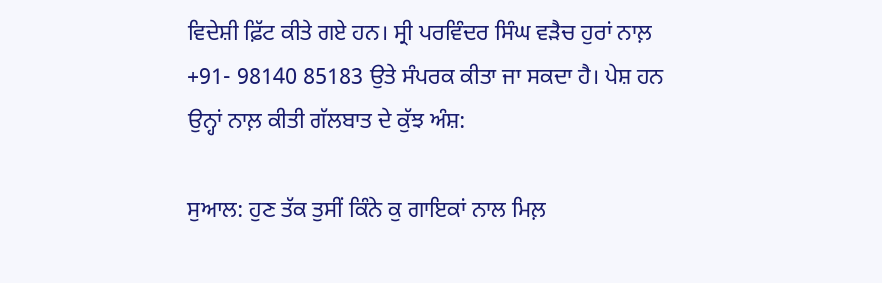ਵਿਦੇਸ਼ੀ ਫ਼ਿੱਟ ਕੀਤੇ ਗਏ ਹਨ। ਸ੍ਰੀ ਪਰਵਿੰਦਰ ਸਿੰਘ ਵੜੈਚ ਹੁਰਾਂ ਨਾਲ਼ +91- 98140 85183 ਉਤੇ ਸੰਪਰਕ ਕੀਤਾ ਜਾ ਸਕਦਾ ਹੈ। ਪੇਸ਼ ਹਨ ਉਨ੍ਹਾਂ ਨਾਲ਼ ਕੀਤੀ ਗੱਲਬਾਤ ਦੇ ਕੁੱਝ ਅੰਸ਼:

ਸੁਆਲ: ਹੁਣ ਤੱਕ ਤੁਸੀਂ ਕਿੰਨੇ ਕੁ ਗਾਇਕਾਂ ਨਾਲ ਮਿਲ਼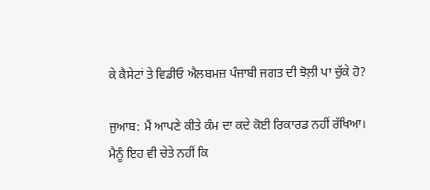ਕੇ ਕੈਸੇਟਾਂ ਤੇ ਵਿਡੀਓ ਐਲਬਮਜ਼ ਪੰਜਾਬੀ ਜਗਤ ਦੀ ਝੋਲ਼ੀ ਪਾ ਚੁੱਕੇ ਹੋ?

ਜੁਆਬ: ਮੈਂ ਆਪਣੇ ਕੀਤੇ ਕੰਮ ਦਾ ਕਦੇ ਕੋਈ ਰਿਕਾਰਡ ਨਹੀਂ ਰੱਖਿਆ। ਮੈਨੂੰ ਇਹ ਵੀ ਚੇਤੇ ਨਹੀਂ ਕਿ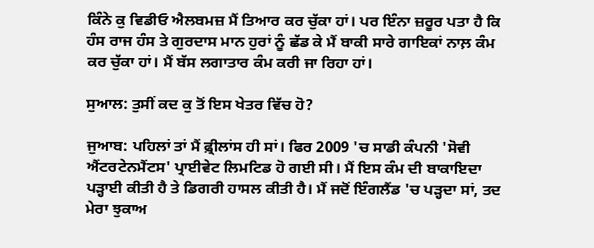ਕਿੰਨੇ ਕੁ ਵਿਡੀਓ ਐਲਬਮਜ਼ ਮੈਂ ਤਿਆਰ ਕਰ ਚੁੱਕਾ ਹਾਂ। ਪਰ ਇੰਨਾ ਜ਼ਰੂਰ ਪਤਾ ਹੈ ਕਿ ਹੰਸ ਰਾਜ ਹੰਸ ਤੇ ਗੁਰਦਾਸ ਮਾਨ ਹੁਰਾਂ ਨੂੰ ਛੱਡ ਕੇ ਮੈਂ ਬਾਕੀ ਸਾਰੇ ਗਾਇਕਾਂ ਨਾਲ਼ ਕੰਮ ਕਰ ਚੁੱਕਾ ਹਾਂ। ਮੈਂ ਬੱਸ ਲਗਾਤਾਰ ਕੰਮ ਕਰੀ ਜਾ ਰਿਹਾ ਹਾਂ।

ਸੁਆਲ: ਤੁਸੀਂ ਕਦ ਕੁ ਤੋਂ ਇਸ ਖੇਤਰ ਵਿੱਚ ਹੋ?

ਜੁਆਬ: ਪਹਿਲਾਂ ਤਾਂ ਮੈਂ ਫ਼੍ਰੀਲਾਂਸ ਹੀ ਸਾਂ। ਫਿਰ 2009 'ਚ ਸਾਡੀ ਕੰਪਨੀ 'ਸੋਵੀ ਐਂਟਰਟੇਨਮੈਂਟਸ' ਪ੍ਰਾਈਵੇਟ ਲਿਮਟਿਡ ਹੋ ਗਈ ਸੀ। ਮੈਂ ਇਸ ਕੰਮ ਦੀ ਬਾਕਾਇਦਾ ਪੜ੍ਹਾਈ ਕੀਤੀ ਹੈ ਤੇ ਡਿਗਰੀ ਹਾਸਲ ਕੀਤੀ ਹੈ। ਮੈਂ ਜਦੋਂ ਇੰਗਲੈਂਡ 'ਚ ਪੜ੍ਹਦਾ ਸਾਂ, ਤਦ ਮੇਰਾ ਝੁਕਾਅ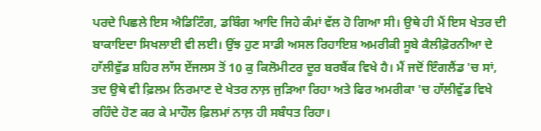ਪਰਦੇ ਪਿਛਲੇ ਇਸ ਐਡਿਟਿੰਗ, ਡਬਿੰਗ ਆਦਿ ਜਿਹੇ ਕੰਮਾਂ ਵੱਲ ਹੋ ਗਿਆ ਸੀ। ਉਥੇ ਹੀ ਮੈਂ ਇਸ ਖੇਤਰ ਦੀ ਬਾਕਾਇਦਾ ਸਿਖਲਾਈ ਵੀ ਲਈ। ਉਂਝ ਹੁਣ ਸਾਡੀ ਅਸਲ ਰਿਹਾਇਸ਼ ਅਮਰੀਕੀ ਸੂਬੇ ਕੈਲੀਫ਼ੋਰਨੀਆ ਦੇ ਹਾੱਲੀਵੁੱਡ ਸ਼ਹਿਰ ਲਾੱਸ ਏਂਜਲਸ ਤੋਂ 10 ਕੁ ਕਿਲੋਮੀਟਰ ਦੂਰ ਬਰਬੈਂਕ ਵਿਖੇ ਹੈ। ਮੈਂ ਜਦੋਂ ਇੰਗਲੈਂਡ 'ਚ ਸਾਂ, ਤਦ ਉਥੇ ਵੀ ਫ਼ਿਲਮ ਨਿਰਮਾਣ ਦੇ ਖੇਤਰ ਨਾਲ਼ ਜੁੜਿਆ ਰਿਹਾ ਅਤੇ ਫਿਰ ਅਮਰੀਕਾ 'ਚ ਹਾੱਲੀਵੁੱਡ ਵਿਖੇ ਰਹਿੰਦੇ ਹੋਣ ਕਰ ਕੇ ਮਾਹੌਲ ਫ਼ਿਲਮਾਂ ਨਾਲ਼ ਹੀ ਸਬੰਧਤ ਰਿਹਾ।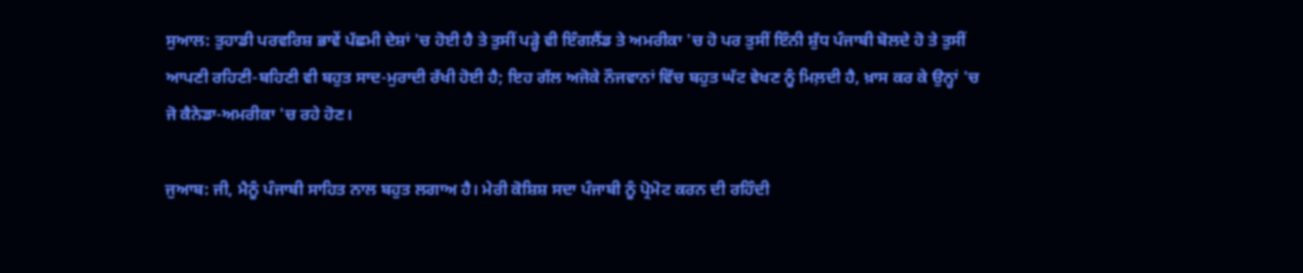ਸੁਆਲ: ਤੁਹਾਡੀ ਪਰਵਰਿਸ਼ ਭਾਵੇਂ ਪੱਛਮੀ ਦੇਸ਼ਾਂ 'ਚ ਹੋਈ ਹੈ ਤੇ ਤੁਸੀਂ ਪੜ੍ਹੇ ਵੀ ਇੰਗਲੈਂਡ ਤੇ ਅਮਰੀਕਾ 'ਚ ਹੋ ਪਰ ਤੁਸੀਂ ਇੰਨੀ ਸ਼ੁੱਧ ਪੰਜਾਬੀ ਬੋਲਦੇ ਹੋ ਤੇ ਤੁਸੀਂ ਆਪਣੀ ਰਹਿਣੀ-ਬਹਿਣੀ ਵੀ ਬਹੁਤ ਸਾਦ-ਮੁਰਾਦੀ ਰੱਖੀ ਹੋਈ ਹੈ; ਇਹ ਗੱਲ ਅਜੋਕੇ ਨੌਜਵਾਨਾਂ ਵਿੱਚ ਬਹੁਤ ਘੱਟ ਵੇਖਣ ਨੂੰ ਮਿਲ਼ਦੀ ਹੈ, ਖ਼ਾਸ ਕਰ ਕੇ ਉਨ੍ਹਾਂ 'ਚ ਜੋ ਕੈਨੇਡਾ-ਅਮਰੀਕਾ 'ਚ ਰਹੇ ਹੋਣ।

ਜੁਆਬ: ਜੀ, ਮੈਨੂੰ ਪੰਜਾਬੀ ਸਾਹਿਤ ਨਾਲ ਬਹੁਤ ਲਗਾਅ ਹੈ। ਮੇਰੀ ਕੋਸ਼ਿਸ਼ ਸਦਾ ਪੰਜਾਬੀ ਨੂੰ ਪ੍ਰੋਮੋਟ ਕਰਨ ਦੀ ਰਹਿੰਦੀ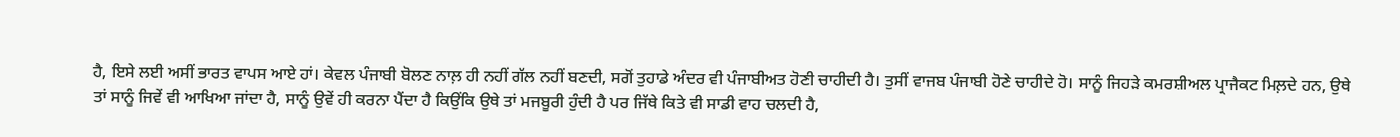ਹੈ, ਇਸੇ ਲਈ ਅਸੀਂ ਭਾਰਤ ਵਾਪਸ ਆਏ ਹਾਂ। ਕੇਵਲ ਪੰਜਾਬੀ ਬੋਲਣ ਨਾਲ਼ ਹੀ ਨਹੀਂ ਗੱਲ ਨਹੀਂ ਬਣਦੀ, ਸਗੋਂ ਤੁਹਾਡੇ ਅੰਦਰ ਵੀ ਪੰਜਾਬੀਅਤ ਹੋਣੀ ਚਾਹੀਦੀ ਹੈ। ਤੁਸੀਂ ਵਾਜਬ ਪੰਜਾਬੀ ਹੋਣੇ ਚਾਹੀਦੇ ਹੋ। ਸਾਨੂੰ ਜਿਹੜੇ ਕਮਰਸ਼ੀਅਲ ਪ੍ਰਾਜੈਕਟ ਮਿਲ਼ਦੇ ਹਨ, ਉਥੇ ਤਾਂ ਸਾਨੂੰ ਜਿਵੇਂ ਵੀ ਆਖਿਆ ਜਾਂਦਾ ਹੈ, ਸਾਨੂੰ ਉਵੇਂ ਹੀ ਕਰਨਾ ਪੈਂਦਾ ਹੈ ਕਿਉਂਕਿ ਉਥੇ ਤਾਂ ਮਜਬੂਰੀ ਹੁੰਦੀ ਹੈ ਪਰ ਜਿੱਥੇ ਕਿਤੇ ਵੀ ਸਾਡੀ ਵਾਹ ਚਲਦੀ ਹੈ,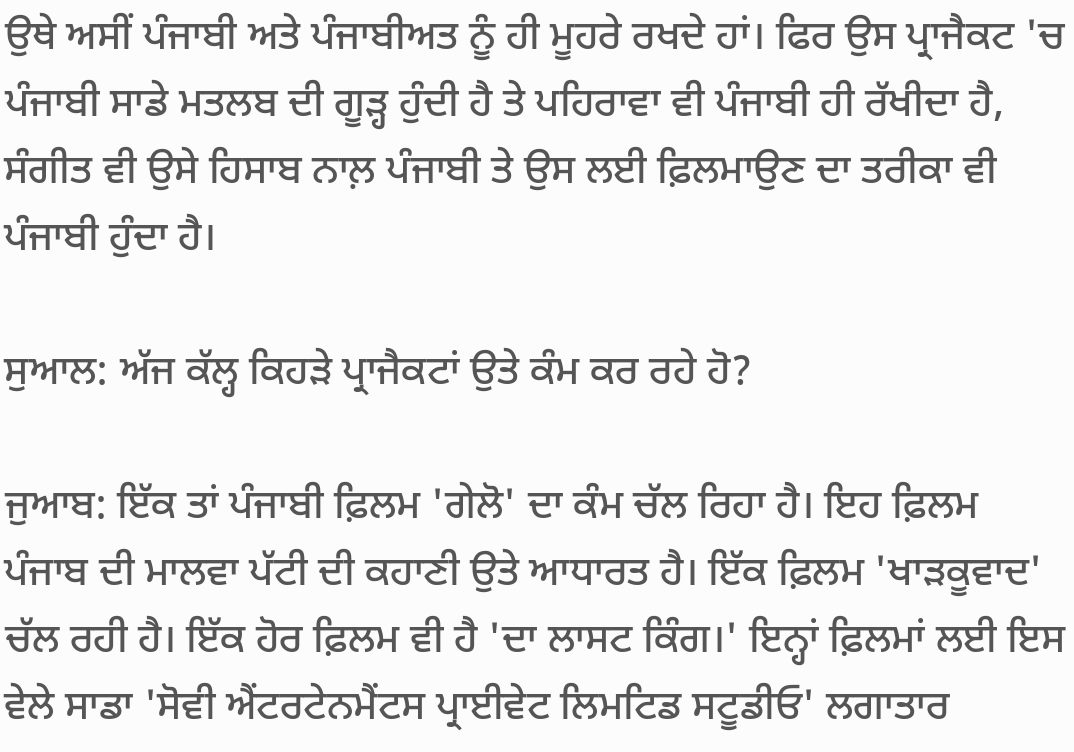ਉਥੇ ਅਸੀਂ ਪੰਜਾਬੀ ਅਤੇ ਪੰਜਾਬੀਅਤ ਨੂੰ ਹੀ ਮੂਹਰੇ ਰਖਦੇ ਹਾਂ। ਫਿਰ ਉਸ ਪ੍ਰਾਜੈਕਟ 'ਚ ਪੰਜਾਬੀ ਸਾਡੇ ਮਤਲਬ ਦੀ ਗੂੜ੍ਹ ਹੁੰਦੀ ਹੈ ਤੇ ਪਹਿਰਾਵਾ ਵੀ ਪੰਜਾਬੀ ਹੀ ਰੱਖੀਦਾ ਹੈ, ਸੰਗੀਤ ਵੀ ਉਸੇ ਹਿਸਾਬ ਨਾਲ਼ ਪੰਜਾਬੀ ਤੇ ਉਸ ਲਈ ਫ਼ਿਲਮਾਉਣ ਦਾ ਤਰੀਕਾ ਵੀ ਪੰਜਾਬੀ ਹੁੰਦਾ ਹੈ।

ਸੁਆਲ: ਅੱਜ ਕੱਲ੍ਹ ਕਿਹੜੇ ਪ੍ਰਾਜੈਕਟਾਂ ਉਤੇ ਕੰਮ ਕਰ ਰਹੇ ਹੋ?

ਜੁਆਬ: ਇੱਕ ਤਾਂ ਪੰਜਾਬੀ ਫ਼ਿਲਮ 'ਗੇਲੋ' ਦਾ ਕੰਮ ਚੱਲ ਰਿਹਾ ਹੈ। ਇਹ ਫ਼ਿਲਮ ਪੰਜਾਬ ਦੀ ਮਾਲਵਾ ਪੱਟੀ ਦੀ ਕਹਾਣੀ ਉਤੇ ਆਧਾਰਤ ਹੈ। ਇੱਕ ਫ਼ਿਲਮ 'ਖਾੜਕੂਵਾਦ' ਚੱਲ ਰਹੀ ਹੈ। ਇੱਕ ਹੋਰ ਫ਼ਿਲਮ ਵੀ ਹੈ 'ਦਾ ਲਾਸਟ ਕਿੰਗ।' ਇਨ੍ਹਾਂ ਫ਼ਿਲਮਾਂ ਲਈ ਇਸ ਵੇਲੇ ਸਾਡਾ 'ਸੋਵੀ ਐਂਟਰਟੇਨਮੈਂਟਸ ਪ੍ਰਾਈਵੇਟ ਲਿਮਟਿਡ ਸਟੂਡੀਓ' ਲਗਾਤਾਰ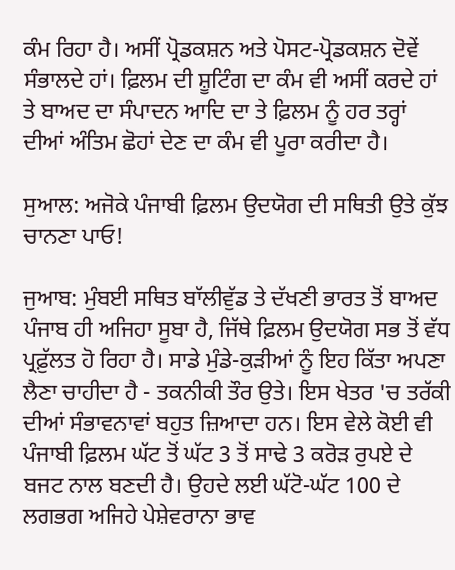ਕੰਮ ਰਿਹਾ ਹੈ। ਅਸੀਂ ਪ੍ਰੋਡਕਸ਼ਨ ਅਤੇ ਪੋਸਟ-ਪ੍ਰੋਡਕਸ਼ਨ ਦੋਵੇਂ ਸੰਭਾਲਦੇ ਹਾਂ। ਫ਼ਿਲਮ ਦੀ ਸ਼ੂਟਿੰਗ ਦਾ ਕੰਮ ਵੀ ਅਸੀਂ ਕਰਦੇ ਹਾਂ ਤੇ ਬਾਅਦ ਦਾ ਸੰਪਾਦਨ ਆਦਿ ਦਾ ਤੇ ਫ਼ਿਲਮ ਨੂੰ ਹਰ ਤਰ੍ਹਾਂ ਦੀਆਂ ਅੰਤਿਮ ਛੋਹਾਂ ਦੇਣ ਦਾ ਕੰਮ ਵੀ ਪੂਰਾ ਕਰੀਦਾ ਹੈ।

ਸੁਆਲ: ਅਜੋਕੇ ਪੰਜਾਬੀ ਫ਼ਿਲਮ ਉਦਯੋਗ ਦੀ ਸਥਿਤੀ ਉਤੇ ਕੁੱਝ ਚਾਨਣਾ ਪਾਓ!

ਜੁਆਬ: ਮੁੰਬਈ ਸਥਿਤ ਬਾੱਲੀਵੁੱਡ ਤੇ ਦੱਖਣੀ ਭਾਰਤ ਤੋਂ ਬਾਅਦ ਪੰਜਾਬ ਹੀ ਅਜਿਹਾ ਸੂਬਾ ਹੈ, ਜਿੱਥੇ ਫ਼ਿਲਮ ਉਦਯੋਗ ਸਭ ਤੋਂ ਵੱਧ ਪ੍ਰਫ਼ੁੱਲਤ ਹੋ ਰਿਹਾ ਹੈ। ਸਾਡੇ ਮੁੰਡੇ-ਕੁੜੀਆਂ ਨੂੰ ਇਹ ਕਿੱਤਾ ਅਪਣਾ ਲੈਣਾ ਚਾਹੀਦਾ ਹੈ - ਤਕਨੀਕੀ ਤੌਰ ਉਤੇ। ਇਸ ਖੇਤਰ 'ਚ ਤਰੱਕੀ ਦੀਆਂ ਸੰਭਾਵਨਾਵਾਂ ਬਹੁਤ ਜ਼ਿਆਦਾ ਹਨ। ਇਸ ਵੇਲੇ ਕੋਈ ਵੀ ਪੰਜਾਬੀ ਫ਼ਿਲਮ ਘੱਟ ਤੋਂ ਘੱਟ 3 ਤੋਂ ਸਾਢੇ 3 ਕਰੋੜ ਰੁਪਏ ਦੇ ਬਜਟ ਨਾਲ ਬਣਦੀ ਹੈ। ਉਹਦੇ ਲਈ ਘੱਟੋ-ਘੱਟ 100 ਦੇ ਲਗਭਗ ਅਜਿਹੇ ਪੇਸ਼ੇਵਰਾਨਾ ਭਾਵ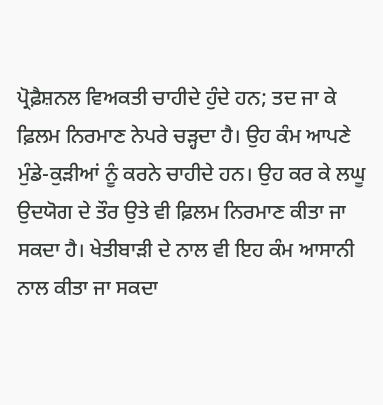ਪ੍ਰੋਫ਼ੈਸ਼ਨਲ ਵਿਅਕਤੀ ਚਾਹੀਦੇ ਹੁੰਦੇ ਹਨ; ਤਦ ਜਾ ਕੇ ਫ਼ਿਲਮ ਨਿਰਮਾਣ ਨੇਪਰੇ ਚੜ੍ਹਦਾ ਹੈ। ਉਹ ਕੰਮ ਆਪਣੇ ਮੁੰਡੇ-ਕੁੜੀਆਂ ਨੂੰ ਕਰਨੇ ਚਾਹੀਦੇ ਹਨ। ਉਹ ਕਰ ਕੇ ਲਘੂ ਉਦਯੋਗ ਦੇ ਤੌਰ ਉਤੇ ਵੀ ਫ਼ਿਲਮ ਨਿਰਮਾਣ ਕੀਤਾ ਜਾ ਸਕਦਾ ਹੈ। ਖੇਤੀਬਾੜੀ ਦੇ ਨਾਲ ਵੀ ਇਹ ਕੰਮ ਆਸਾਨੀ ਨਾਲ ਕੀਤਾ ਜਾ ਸਕਦਾ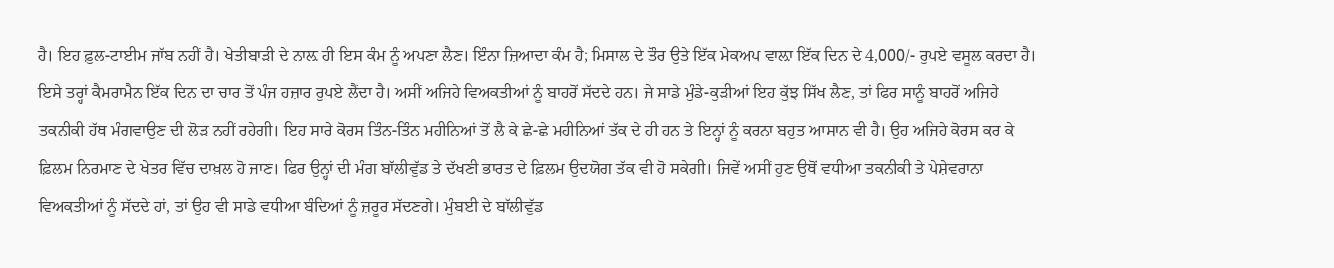ਹੈ। ਇਹ ਫ਼ੁਲ-ਟਾਈਮ ਜਾੱਬ ਨਹੀਂ ਹੈ। ਖੇਤੀਬਾੜੀ ਦੇ ਨਾਲ਼ ਹੀ ਇਸ ਕੰਮ ਨੂੰ ਅਪਣਾ ਲੈਣ। ਇੰਨਾ ਜ਼ਿਆਦਾ ਕੰਮ ਹੈ; ਮਿਸਾਲ ਦੇ ਤੌਰ ਉਤੇ ਇੱਕ ਮੇਕਅਪ ਵਾਲ਼ਾ ਇੱਕ ਦਿਨ ਦੇ 4,000/- ਰੁਪਏ ਵਸੂਲ ਕਰਦਾ ਹੈ। ਇਸੇ ਤਰ੍ਹਾਂ ਕੈਮਰਾਮੈਨ ਇੱਕ ਦਿਨ ਦਾ ਚਾਰ ਤੋਂ ਪੰਜ ਹਜ਼ਾਰ ਰੁਪਏ ਲੈਂਦਾ ਹੈ। ਅਸੀਂ ਅਜਿਹੇ ਵਿਅਕਤੀਆਂ ਨੂੰ ਬਾਹਰੋਂ ਸੱਦਦੇ ਹਨ। ਜੇ ਸਾਡੇ ਮੁੰਡੇ-ਕੁੜੀਆਂ ਇਹ ਕੁੱਝ ਸਿੱਖ ਲੈਣ, ਤਾਂ ਫਿਰ ਸਾਨੂੰ ਬਾਹਰੋਂ ਅਜਿਹੇ ਤਕਨੀਕੀ ਹੱਥ ਮੰਗਵਾਉਣ ਦੀ ਲੋੜ ਨਹੀਂ ਰਹੇਗੀ। ਇਹ ਸਾਰੇ ਕੋਰਸ ਤਿੰਨ-ਤਿੰਨ ਮਹੀਨਿਆਂ ਤੋਂ ਲੈ ਕੇ ਛੇ-ਛੇ ਮਹੀਨਿਆਂ ਤੱਕ ਦੇ ਹੀ ਹਨ ਤੇ ਇਨ੍ਹਾਂ ਨੂੰ ਕਰਨਾ ਬਹੁਤ ਆਸਾਨ ਵੀ ਹੈ। ਉਹ ਅਜਿਹੇ ਕੋਰਸ ਕਰ ਕੇ ਫ਼ਿਲਮ ਨਿਰਮਾਣ ਦੇ ਖੇਤਰ ਵਿੱਚ ਦਾਖ਼ਲ ਹੋ ਜਾਣ। ਫਿਰ ਉਨ੍ਹਾਂ ਦੀ ਮੰਗ ਬਾੱਲੀਵੁੱਡ ਤੇ ਦੱਖਣੀ ਭਾਰਤ ਦੇ ਫ਼ਿਲਮ ਉਦਯੋਗ ਤੱਕ ਵੀ ਹੋ ਸਕੇਗੀ। ਜਿਵੇਂ ਅਸੀਂ ਹੁਣ ਉਥੋਂ ਵਧੀਆ ਤਕਨੀਕੀ ਤੇ ਪੇਸ਼ੇਵਰਾਨਾ ਵਿਅਕਤੀਆਂ ਨੂੰ ਸੱਦਦੇ ਹਾਂ, ਤਾਂ ਉਹ ਵੀ ਸਾਡੇ ਵਧੀਆ ਬੰਦਿਆਂ ਨੂੰ ਜ਼ਰੂਰ ਸੱਦਣਗੇ। ਮੁੰਬਈ ਦੇ ਬਾੱਲੀਵੁੱਡ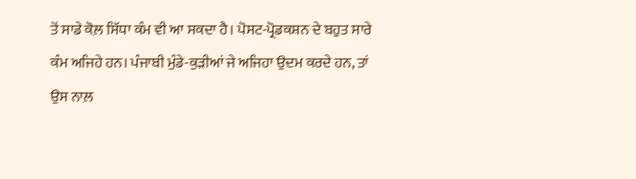ਤੋਂ ਸਾਡੇ ਕੋਲ਼ ਸਿੱਧਾ ਕੰਮ ਵੀ ਆ ਸਕਦਾ ਹੈ। ਪੋਸਟ-ਪ੍ਰੋਡਕਸ਼ਨ ਦੇ ਬਹੁਤ ਸਾਰੇ ਕੰਮ ਅਜਿਹੇ ਹਨ। ਪੰਜਾਬੀ ਮੁੰਡੇ-ਕੁੜੀਆਂ ਜੇ ਅਜਿਹਾ ਉਦਮ ਕਰਦੇ ਹਨ, ਤਾਂ ਉਸ ਨਾਲ਼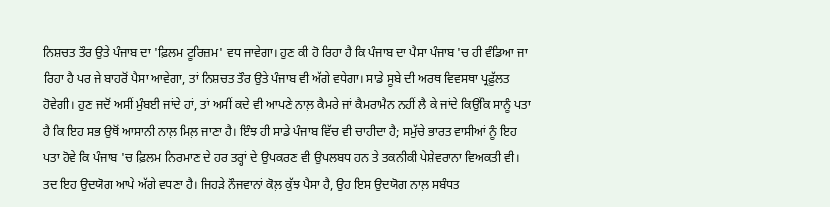ਨਿਸ਼ਚਤ ਤੌਰ ਉਤੇ ਪੰਜਾਬ ਦਾ 'ਫ਼ਿਲਮ ਟੂਰਿਜ਼ਮ' ਵਧ ਜਾਵੇਗਾ। ਹੁਣ ਕੀ ਹੋ ਰਿਹਾ ਹੈ ਕਿ ਪੰਜਾਬ ਦਾ ਪੈਸਾ ਪੰਜਾਬ 'ਚ ਹੀ ਵੰਡਿਆ ਜਾ ਰਿਹਾ ਹੈ ਪਰ ਜੇ ਬਾਹਰੋਂ ਪੈਸਾ ਆਵੇਗਾ, ਤਾਂ ਨਿਸ਼ਚਤ ਤੌਰ ਉਤੇ ਪੰਜਾਬ ਵੀ ਅੱਗੇ ਵਧੇਗਾ। ਸਾਡੇ ਸੂਬੇ ਦੀ ਅਰਥ ਵਿਵਸਥਾ ਪ੍ਰਫ਼ੁੱਲਤ ਹੋਵੇਗੀ। ਹੁਣ ਜਦੋਂ ਅਸੀਂ ਮੁੰਬਈ ਜਾਂਦੇ ਹਾਂ, ਤਾਂ ਅਸੀਂ ਕਦੇ ਵੀ ਆਪਣੇ ਨਾਲ਼ ਕੈਮਰੇ ਜਾਂ ਕੈਮਰਾਮੈਨ ਨਹੀਂ ਲੈ ਕੇ ਜਾਂਦੇ ਕਿਉਂਕਿ ਸਾਨੂੰ ਪਤਾ ਹੈ ਕਿ ਇਹ ਸਭ ਉਥੋਂ ਆਸਾਨੀ ਨਾਲ਼ ਮਿਲ਼ ਜਾਣਾ ਹੈ। ਇੰਝ ਹੀ ਸਾਡੇ ਪੰਜਾਬ ਵਿੱਚ ਵੀ ਚਾਹੀਦਾ ਹੈ; ਸਮੁੱਚੇ ਭਾਰਤ ਵਾਸੀਆਂ ਨੂੰ ਇਹ ਪਤਾ ਹੋਵੇ ਕਿ ਪੰਜਾਬ 'ਚ ਫ਼ਿਲਮ ਨਿਰਮਾਣ ਦੇ ਹਰ ਤਰ੍ਹਾਂ ਦੇ ਉਪਕਰਣ ਵੀ ਉਪਲਬਧ ਹਨ ਤੇ ਤਕਨੀਕੀ ਪੇਸ਼ੇਵਰਾਨਾ ਵਿਅਕਤੀ ਵੀ। ਤਦ ਇਹ ਉਦਯੋਗ ਆਪੇ ਅੱਗੇ ਵਧਣਾ ਹੈ। ਜਿਹੜੇ ਨੌਜਵਾਨਾਂ ਕੋਲ਼ ਕੁੱਝ ਪੈਸਾ ਹੈ, ਉਹ ਇਸ ਉਦਯੋਗ ਨਾਲ਼ ਸਬੰਧਤ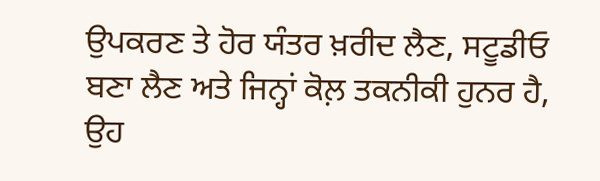ਉਪਕਰਣ ਤੇ ਹੋਰ ਯੰਤਰ ਖ਼ਰੀਦ ਲੈਣ, ਸਟੂਡੀਓ ਬਣਾ ਲੈਣ ਅਤੇ ਜਿਨ੍ਹਾਂ ਕੋਲ਼ ਤਕਨੀਕੀ ਹੁਨਰ ਹੈ, ਉਹ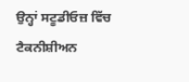ਉਨ੍ਹਾਂ ਸਟੂਡੀਓਜ਼ ਵਿੱਚ ਟੈਕਨੀਸ਼ੀਅਨ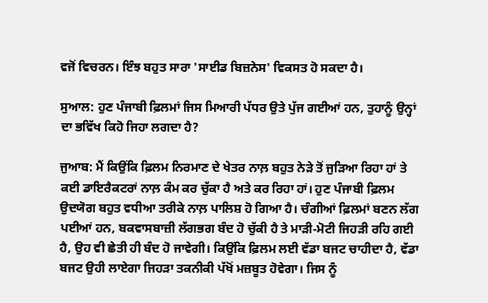ਵਜੋਂ ਵਿਚਰਨ। ਇੰਝ ਬਹੁਤ ਸਾਰਾ 'ਸਾਈਡ ਬਿਜ਼ਨੇਸ' ਵਿਕਸਤ ਹੋ ਸਕਦਾ ਹੈ।

ਸੁਆਲ: ਹੁਣ ਪੰਜਾਬੀ ਫ਼ਿਲਮਾਂ ਜਿਸ ਮਿਆਰੀ ਪੱਧਰ ਉਤੇ ਪੁੱਜ ਗਈਆਂ ਹਨ, ਤੁਹਾਨੂੰ ਉਨ੍ਹਾਂ ਦਾ ਭਵਿੱਖ ਕਿਹੋ ਜਿਹਾ ਲਗਦਾ ਹੈ?

ਜੁਆਬ: ਮੈਂ ਕਿਉਂਕਿ ਫ਼ਿਲਮ ਨਿਰਮਾਣ ਦੇ ਖੇਤਰ ਨਾਲ਼ ਬਹੁਤ ਨੇੜੇ ਤੋਂ ਜੁੜਿਆ ਰਿਹਾ ਹਾਂ ਤੇ ਕਈ ਡਾਇਰੈਕਟਰਾਂ ਨਾਲ਼ ਕੰਮ ਕਰ ਚੁੱਕਾ ਹੈ ਅਤੇ ਕਰ ਰਿਹਾ ਹਾਂ। ਹੁਣ ਪੰਜਾਬੀ ਫ਼ਿਲਮ ਉਦਯੋਗ ਬਹੁਤ ਵਧੀਆ ਤਰੀਕੇ ਨਾਲ਼ ਪਾਲਿਸ਼ ਹੋ ਗਿਆ ਹੈ। ਚੰਗੀਆਂ ਫ਼ਿਲਮਾਂ ਬਣਨ ਲੱਗ ਪਈਆਂ ਹਨ, ਬਕਵਾਸਬਾਜ਼ੀ ਲੱਗਭਗ ਬੰਦ ਹੋ ਚੁੱਕੀ ਹੈ ਤੇ ਮਾੜੀ-ਮੋਟੀ ਜਿਹੜੀ ਰਹਿ ਗਈ ਹੈ, ਉਹ ਵੀ ਛੇਤੀ ਹੀ ਬੰਦ ਹੋ ਜਾਵੇਗੀ। ਕਿਉਂਕਿ ਫ਼ਿਲਮ ਲਈ ਵੱਡਾ ਬਜਟ ਚਾਹੀਦਾ ਹੈ, ਵੱਡਾ ਬਜਟ ਉਹੀ ਲਾਏਗਾ ਜਿਹੜਾ ਤਕਨੀਕੀ ਪੱਖੋਂ ਮਜ਼ਬੂਤ ਹੋਵੇਗਾ। ਜਿਸ ਨੂੰ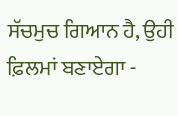ਸੱਚਮੁਚ ਗਿਆਨ ਹੈ, ਉਹੀ ਫ਼ਿਲਮਾਂ ਬਣਾਏਗਾ -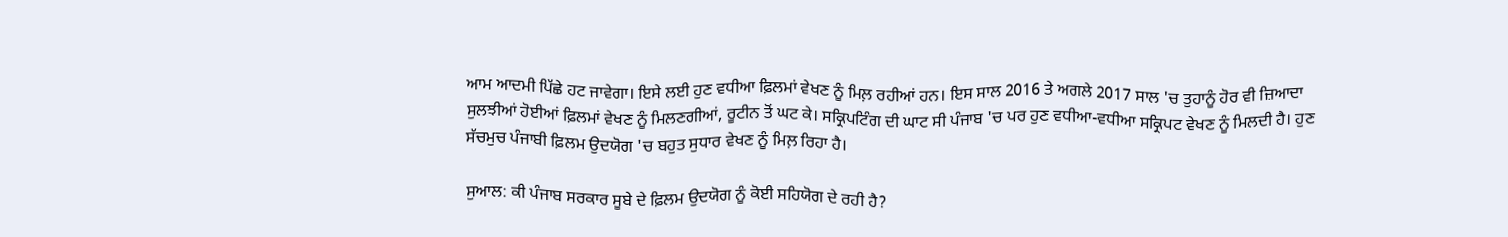ਆਮ ਆਦਮੀ ਪਿੱਛੇ ਹਟ ਜਾਵੇਗਾ। ਇਸੇ ਲਈ ਹੁਣ ਵਧੀਆ ਫ਼ਿਲਮਾਂ ਵੇਖਣ ਨੂੰ ਮਿਲ਼ ਰਹੀਆਂ ਹਨ। ਇਸ ਸਾਲ 2016 ਤੇ ਅਗਲੇ 2017 ਸਾਲ 'ਚ ਤੁਹਾਨੂੰ ਹੋਰ ਵੀ ਜ਼ਿਆਦਾ ਸੁਲਝੀਆਂ ਹੋਈਆਂ ਫ਼ਿਲਮਾਂ ਵੇਖਣ ਨੂੰ ਮਿਲਣਗੀਆਂ, ਰੂਟੀਨ ਤੋਂ ਘਟ ਕੇ। ਸਕ੍ਰਿਪਟਿੰਗ ਦੀ ਘਾਟ ਸੀ ਪੰਜਾਬ 'ਚ ਪਰ ਹੁਣ ਵਧੀਆ-ਵਧੀਆ ਸਕ੍ਰਿਪਟ ਵੇਖਣ ਨੂੰ ਮਿਲਦੀ ਹੈ। ਹੁਣ ਸੱਚਮੁਚ ਪੰਜਾਬੀ ਫ਼ਿਲਮ ਉਦਯੋਗ 'ਚ ਬਹੁਤ ਸੁਧਾਰ ਵੇਖਣ ਨੂੰ ਮਿਲ਼ ਰਿਹਾ ਹੈ।

ਸੁਆਲ: ਕੀ ਪੰਜਾਬ ਸਰਕਾਰ ਸੂਬੇ ਦੇ ਫ਼ਿਲਮ ਉਦਯੋਗ ਨੂੰ ਕੋਈ ਸਹਿਯੋਗ ਦੇ ਰਹੀ ਹੈ?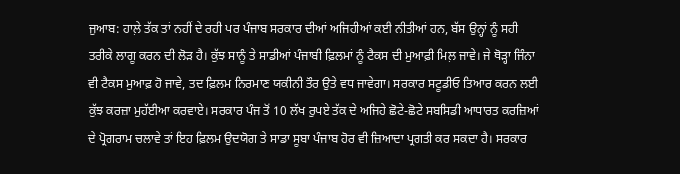ਜੁਆਬ: ਹਾਲ਼ੇ ਤੱਕ ਤਾਂ ਨਹੀਂ ਦੇ ਰਹੀ ਪਰ ਪੰਜਾਬ ਸਰਕਾਰ ਦੀਆਂ ਅਜਿਹੀਆਂ ਕਈ ਨੀਤੀਆਂ ਹਨ, ਬੱਸ ਉਨ੍ਹਾਂ ਨੂੰ ਸਹੀ ਤਰੀਕੇ ਲਾਗੂ ਕਰਨ ਦੀ ਲੋੜ ਹੈ। ਕੁੱਝ ਸਾਨੂੰ ਤੇ ਸਾਡੀਆਂ ਪੰਜਾਬੀ ਫ਼ਿਲਮਾਂ ਨੂੰ ਟੈਕਸ ਦੀ ਮੁਆਫ਼ੀ ਮਿਲ਼ ਜਾਵੇ। ਜੇ ਥੋੜ੍ਹਾ ਜਿੰਨਾ ਵੀ ਟੈਕਸ ਮੁਆਫ਼ ਹੋ ਜਾਵੇ, ਤਦ ਫ਼ਿਲਮ ਨਿਰਮਾਣ ਯਕੀਨੀ ਤੌਰ ਉਤੇ ਵਧ ਜਾਵੇਗਾ। ਸਰਕਾਰ ਸਟੂਡੀਓ ਤਿਆਰ ਕਰਨ ਲਈ ਕੁੱਝ ਕਰਜ਼ਾ ਮੁਹੱਈਆ ਕਰਵਾਏ। ਸਰਕਾਰ ਪੰਜ ਤੋਂ 10 ਲੱਖ ਰੁਪਏ ਤੱਕ ਦੇ ਅਜਿਹੇ ਛੋਟੇ-ਛੋਟੇ ਸਬਸਿਡੀ ਆਧਾਰਤ ਕਰਜ਼ਿਆਂ ਦੇ ਪ੍ਰੋਗਰਾਮ ਚਲਾਵੇ ਤਾਂ ਇਹ ਫ਼ਿਲਮ ਉਦਯੋਗ ਤੇ ਸਾਡਾ ਸੂਬਾ ਪੰਜਾਬ ਹੋਰ ਵੀ ਜ਼ਿਆਦਾ ਪ੍ਰਗਤੀ ਕਰ ਸਕਦਾ ਹੈ। ਸਰਕਾਰ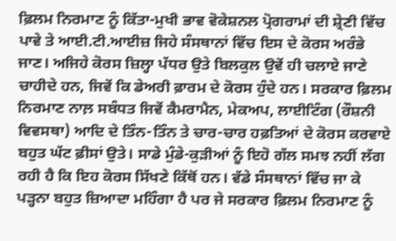ਫ਼ਿਲਮ ਨਿਰਮਾਣ ਨੂੰ ਕਿੱਤਾ-ਮੁਖੀ ਭਾਵ ਵੋਕੇਸ਼ਨਲ ਪ੍ਰੋਗਰਾਮਾਂ ਦੀ ਸ਼੍ਰੇਣੀ ਵਿੱਚ ਪਾਵੇ ਤੇ ਆਈ.ਟੀ.ਆਈਜ਼ ਜਿਹੇ ਸੰਸਥਾਨਾਂ ਵਿੱਚ ਇਸ ਦੇ ਕੋਰਸ ਅਰੰਭੇ ਜਾਣ। ਅਜਿਹੇ ਕੋਰਸ ਜ਼ਿਲ੍ਹਾ ਪੱਧਰ ਉਤੇ ਬਿਲਕੁਲ ਉਵੇਂ ਹੀ ਚਲਾਏ ਜਾਣੇ ਚਾਹੀਦੇ ਹਨ, ਜਿਵੇਂ ਕਿ ਡੇਅਰੀ ਫ਼ਾਰਮ ਦੇ ਕੋਰਸ ਹੁੰਦੇ ਹਨ। ਸਰਕਾਰ ਫ਼ਿਲਮ ਨਿਰਮਾਣ ਨਾਲ਼ ਸਬੰਧਤ ਜਿਵੇਂ ਕੈਮਰਾਮੈਨ, ਮੇਕਅਪ, ਲਾਈਟਿੰਗ (ਰੌਸ਼ਨੀ ਵਿਵਸਥਾ) ਆਦਿ ਦੇ ਤਿੰਨ-ਤਿੰਨ ਤੇ ਚਾਰ-ਚਾਰ ਹਫ਼ਤਿਆਂ ਦੇ ਕੋਰਸ ਕਰਵਾਏ ਬਹੁਤ ਘੱਟ ਫ਼ੀਸਾਂ ਉਤੇ। ਸਾਡੇ ਮੁੰਡੇ-ਕੁੜੀਆਂ ਨੂੰ ਇਹੋ ਗੱਲ ਸਮਝ ਨਹੀਂ ਲੱਗ ਰਹੀ ਹੈ ਕਿ ਇਹ ਕੋਰਸ ਸਿੱਖਣੇ ਕਿੱਥੋਂ ਹਨ। ਵੱਡੇ ਸੰਸਥਾਨਾਂ ਵਿੱਚ ਜਾ ਕੇ ਪੜ੍ਹਨਾ ਬਹੁਤ ਜ਼ਿਆਦਾ ਮਹਿੰਗਾ ਹੈ ਪਰ ਜੇ ਸਰਕਾਰ ਫ਼ਿਲਮ ਨਿਰਮਾਣ ਨੂੰ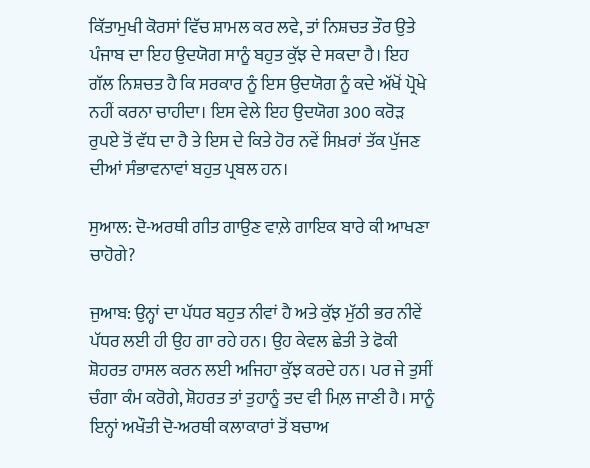ਕਿੱਤਾਮੁਖੀ ਕੋਰਸਾਂ ਵਿੱਚ ਸ਼ਾਮਲ ਕਰ ਲਵੇ, ਤਾਂ ਨਿਸ਼ਚਤ ਤੌਰ ਉਤੇ ਪੰਜਾਬ ਦਾ ਇਹ ਉਦਯੋਗ ਸਾਨੂੰ ਬਹੁਤ ਕੁੱਝ ਦੇ ਸਕਦਾ ਹੈ। ਇਹ ਗੱਲ ਨਿਸ਼ਚਤ ਹੈ ਕਿ ਸਰਕਾਰ ਨੂੰ ਇਸ ਉਦਯੋਗ ਨੂੰ ਕਦੇ ਅੱਖੋਂ ਪ੍ਰੋਖੇ ਨਹੀਂ ਕਰਨਾ ਚਾਹੀਦਾ। ਇਸ ਵੇਲੇ ਇਹ ਉਦਯੋਗ 300 ਕਰੋੜ ਰੁਪਏ ਤੋਂ ਵੱਧ ਦਾ ਹੈ ਤੇ ਇਸ ਦੇ ਕਿਤੇ ਹੋਰ ਨਵੇਂ ਸਿਖ਼ਰਾਂ ਤੱਕ ਪੁੱਜਣ ਦੀਆਂ ਸੰਭਾਵਨਾਵਾਂ ਬਹੁਤ ਪ੍ਰਬਲ ਹਨ।

ਸੁਆਲ: ਦੋ-ਅਰਥੀ ਗੀਤ ਗਾਉਣ ਵਾਲ਼ੇ ਗਾਇਕ ਬਾਰੇ ਕੀ ਆਖਣਾ ਚਾਹੋਗੇ?

ਜੁਆਬ: ਉਨ੍ਹਾਂ ਦਾ ਪੱਧਰ ਬਹੁਤ ਨੀਵਾਂ ਹੈ ਅਤੇ ਕੁੱਝ ਮੁੱਠੀ ਭਰ ਨੀਵੇਂ ਪੱਧਰ ਲਈ ਹੀ ਉਹ ਗਾ ਰਹੇ ਹਨ। ਉਹ ਕੇਵਲ ਛੇਤੀ ਤੇ ਫੋਕੀ ਸ਼ੋਹਰਤ ਹਾਸਲ ਕਰਨ ਲਈ ਅਜਿਹਾ ਕੁੱਝ ਕਰਦੇ ਹਨ। ਪਰ ਜੇ ਤੁਸੀਂ ਚੰਗਾ ਕੰਮ ਕਰੋਗੇ, ਸ਼ੋਹਰਤ ਤਾਂ ਤੁਹਾਨੂੰ ਤਦ ਵੀ ਮਿਲ਼ ਜਾਣੀ ਹੈ। ਸਾਨੂੰ ਇਨ੍ਹਾਂ ਅਖੌਤੀ ਦੋ-ਅਰਥੀ ਕਲਾਕਾਰਾਂ ਤੋਂ ਬਚਾਅ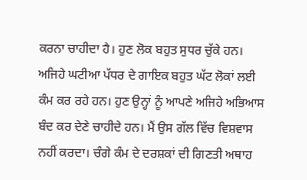ਕਰਨਾ ਚਾਹੀਦਾ ਹੈ। ਹੁਣ ਲੋਕ ਬਹੁਤ ਸੁਧਰ ਚੁੱਕੇ ਹਨ। ਅਜਿਹੇ ਘਟੀਆ ਪੱਧਰ ਦੇ ਗਾਇਕ ਬਹੁਤ ਘੱਟ ਲੋਕਾਂ ਲਈ ਕੰਮ ਕਰ ਰਹੇ ਹਨ। ਹੁਣ ਉਨ੍ਹਾਂ ਨੂੰ ਆਪਣੇ ਅਜਿਹੇ ਅਭਿਆਸ ਬੰਦ ਕਰ ਦੇਣੇ ਚਾਹੀਦੇ ਹਨ। ਮੈਂ ਉਸ ਗੱਲ ਵਿੱਚ ਵਿਸ਼ਵਾਸ ਨਹੀਂ ਕਰਦਾ। ਚੰਗੇ ਕੰਮ ਦੇ ਦਰਸ਼ਕਾਂ ਦੀ ਗਿਣਤੀ ਅਥਾਹ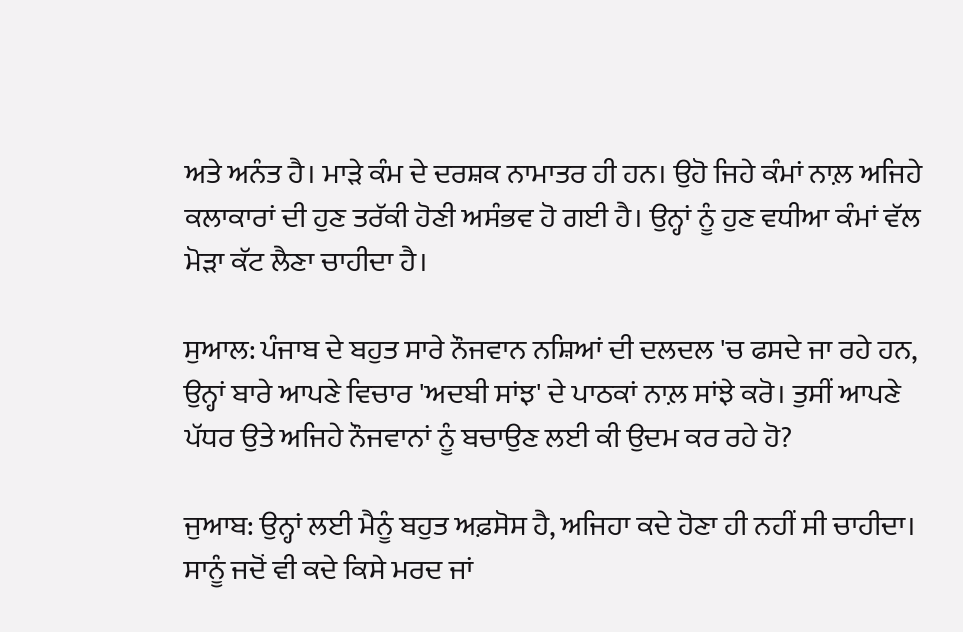ਅਤੇ ਅਨੰਤ ਹੈ। ਮਾੜੇ ਕੰਮ ਦੇ ਦਰਸ਼ਕ ਨਾਮਾਤਰ ਹੀ ਹਨ। ਉਹੋ ਜਿਹੇ ਕੰਮਾਂ ਨਾਲ਼ ਅਜਿਹੇ ਕਲਾਕਾਰਾਂ ਦੀ ਹੁਣ ਤਰੱਕੀ ਹੋਣੀ ਅਸੰਭਵ ਹੋ ਗਈ ਹੈ। ਉਨ੍ਹਾਂ ਨੂੰ ਹੁਣ ਵਧੀਆ ਕੰਮਾਂ ਵੱਲ ਮੋੜਾ ਕੱਟ ਲੈਣਾ ਚਾਹੀਦਾ ਹੈ।

ਸੁਆਲ: ਪੰਜਾਬ ਦੇ ਬਹੁਤ ਸਾਰੇ ਨੌਜਵਾਨ ਨਸ਼ਿਆਂ ਦੀ ਦਲਦਲ 'ਚ ਫਸਦੇ ਜਾ ਰਹੇ ਹਨ, ਉਨ੍ਹਾਂ ਬਾਰੇ ਆਪਣੇ ਵਿਚਾਰ 'ਅਦਬੀ ਸਾਂਝ' ਦੇ ਪਾਠਕਾਂ ਨਾਲ਼ ਸਾਂਝੇ ਕਰੋ। ਤੁਸੀਂ ਆਪਣੇ ਪੱਧਰ ਉਤੇ ਅਜਿਹੇ ਨੌਜਵਾਨਾਂ ਨੂੰ ਬਚਾਉਣ ਲਈ ਕੀ ਉਦਮ ਕਰ ਰਹੇ ਹੋ?

ਜੁਆਬ: ਉਨ੍ਹਾਂ ਲਈ ਮੈਨੂੰ ਬਹੁਤ ਅਫ਼ਸੋਸ ਹੈ, ਅਜਿਹਾ ਕਦੇ ਹੋਣਾ ਹੀ ਨਹੀਂ ਸੀ ਚਾਹੀਦਾ। ਸਾਨੂੰ ਜਦੋਂ ਵੀ ਕਦੇ ਕਿਸੇ ਮਰਦ ਜਾਂ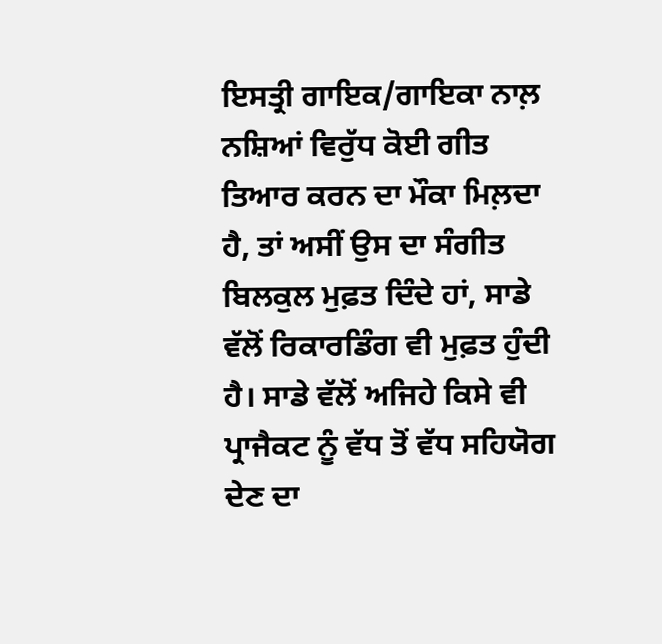ਇਸਤ੍ਰੀ ਗਾਇਕ/ਗਾਇਕਾ ਨਾਲ਼ ਨਸ਼ਿਆਂ ਵਿਰੁੱਧ ਕੋਈ ਗੀਤ ਤਿਆਰ ਕਰਨ ਦਾ ਮੌਕਾ ਮਿਲ਼ਦਾ ਹੈ, ਤਾਂ ਅਸੀਂ ਉਸ ਦਾ ਸੰਗੀਤ ਬਿਲਕੁਲ ਮੁਫ਼ਤ ਦਿੰਦੇ ਹਾਂ, ਸਾਡੇ ਵੱਲੋਂ ਰਿਕਾਰਡਿੰਗ ਵੀ ਮੁਫ਼ਤ ਹੁੰਦੀ ਹੈ। ਸਾਡੇ ਵੱਲੋਂ ਅਜਿਹੇ ਕਿਸੇ ਵੀ ਪ੍ਰਾਜੈਕਟ ਨੂੰ ਵੱਧ ਤੋਂ ਵੱਧ ਸਹਿਯੋਗ ਦੇਣ ਦਾ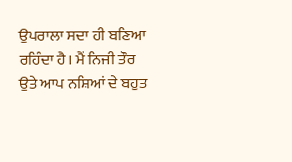ਉਪਰਾਲਾ ਸਦਾ ਹੀ ਬਣਿਆ ਰਹਿੰਦਾ ਹੈ। ਮੈਂ ਨਿਜੀ ਤੌਰ ਉਤੇ ਆਪ ਨਸ਼ਿਆਂ ਦੇ ਬਹੁਤ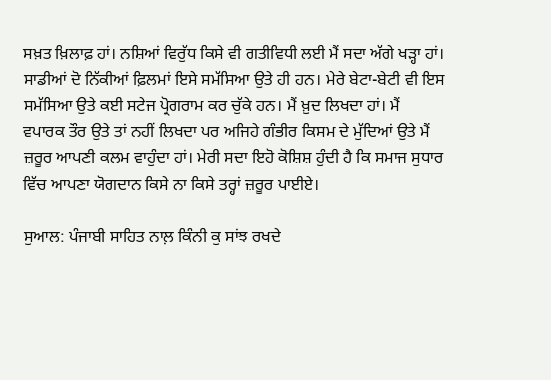ਸਖ਼ਤ ਖ਼ਿਲਾਫ਼ ਹਾਂ। ਨਸ਼ਿਆਂ ਵਿਰੁੱਧ ਕਿਸੇ ਵੀ ਗਤੀਵਿਧੀ ਲਈ ਮੈਂ ਸਦਾ ਅੱਗੇ ਖੜ੍ਹਾ ਹਾਂ। ਸਾਡੀਆਂ ਦੋ ਨਿੱਕੀਆਂ ਫ਼ਿਲਮਾਂ ਇਸੇ ਸਮੱਸਿਆ ਉਤੇ ਹੀ ਹਨ। ਮੇਰੇ ਬੇਟਾ-ਬੇਟੀ ਵੀ ਇਸ ਸਮੱਸਿਆ ਉਤੇ ਕਈ ਸਟੇਜ ਪ੍ਰੋਗਰਾਮ ਕਰ ਚੁੱਕੇ ਹਨ। ਮੈਂ ਖ਼ੁਦ ਲਿਖਦਾ ਹਾਂ। ਮੈਂ ਵਪਾਰਕ ਤੌਰ ਉਤੇ ਤਾਂ ਨਹੀਂ ਲਿਖਦਾ ਪਰ ਅਜਿਹੇ ਗੰਭੀਰ ਕਿਸਮ ਦੇ ਮੁੱਦਿਆਂ ਉਤੇ ਮੈਂ ਜ਼ਰੂਰ ਆਪਣੀ ਕਲਮ ਵਾਹੁੰਦਾ ਹਾਂ। ਮੇਰੀ ਸਦਾ ਇਹੋ ਕੋਸ਼ਿਸ਼ ਹੁੰਦੀ ਹੈ ਕਿ ਸਮਾਜ ਸੁਧਾਰ ਵਿੱਚ ਆਪਣਾ ਯੋਗਦਾਨ ਕਿਸੇ ਨਾ ਕਿਸੇ ਤਰ੍ਹਾਂ ਜ਼ਰੂਰ ਪਾਈਏ।

ਸੁਆਲ: ਪੰਜਾਬੀ ਸਾਹਿਤ ਨਾਲ਼ ਕਿੰਨੀ ਕੁ ਸਾਂਝ ਰਖਦੇ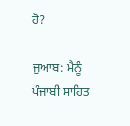ਹੋ?

ਜੁਆਬ: ਮੈਨੂੰ ਪੰਜਾਬੀ ਸਾਹਿਤ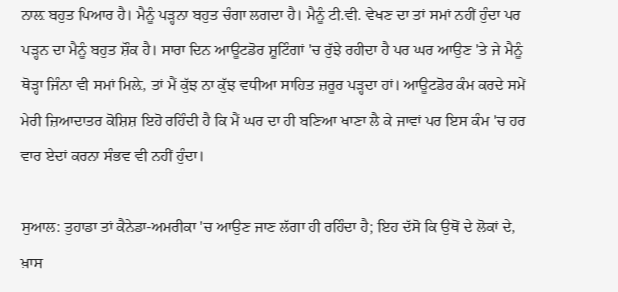ਨਾਲ਼ ਬਹੁਤ ਪਿਆਰ ਹੈ। ਮੈਨੂੰ ਪੜ੍ਹਨਾ ਬਹੁਤ ਚੰਗਾ ਲਗਦਾ ਹੈ। ਮੈਨੂੰ ਟੀ.ਵੀ. ਵੇਖਣ ਦਾ ਤਾਂ ਸਮਾਂ ਨਹੀਂ ਹੁੰਦਾ ਪਰ ਪੜ੍ਹਨ ਦਾ ਮੈਨੂੰ ਬਹੁਤ ਸ਼ੌਕ ਹੈ। ਸਾਰਾ ਦਿਨ ਆਊਟਡੋਰ ਸ਼ੂਟਿੰਗਾਂ 'ਚ ਰੁੱਝੇ ਰਹੀਦਾ ਹੈ ਪਰ ਘਰ ਆਉਣ 'ਤੇ ਜੇ ਮੈਨੂੰ ਥੋੜ੍ਹਾ ਜਿੰਨਾ ਵੀ ਸਮਾਂ ਮਿਲ਼ੇ, ਤਾਂ ਮੈਂ ਕੁੱਝ ਨਾ ਕੁੱਝ ਵਧੀਆ ਸਾਹਿਤ ਜ਼ਰੂਰ ਪੜ੍ਹਦਾ ਹਾਂ। ਆਊਟਡੋਰ ਕੰਮ ਕਰਦੇ ਸਮੇਂ ਮੇਰੀ ਜ਼ਿਆਦਾਤਰ ਕੋਸ਼ਿਸ਼ ਇਹੋ ਰਹਿੰਦੀ ਹੈ ਕਿ ਮੈਂ ਘਰ ਦਾ ਹੀ ਬਣਿਆ ਖਾਣਾ ਲੈ ਕੇ ਜਾਵਾਂ ਪਰ ਇਸ ਕੰਮ 'ਚ ਹਰ ਵਾਰ ਏਦਾਂ ਕਰਨਾ ਸੰਭਵ ਵੀ ਨਹੀਂ ਹੁੰਦਾ।

ਸੁਆਲ: ਤੁਹਾਡਾ ਤਾਂ ਕੈਨੇਡਾ-ਅਮਰੀਕਾ 'ਚ ਆਉਣ ਜਾਣ ਲੱਗਾ ਹੀ ਰਹਿੰਦਾ ਹੈ; ਇਹ ਦੱਸੋ ਕਿ ਉਥੋਂ ਦੇ ਲੋਕਾਂ ਦੇ, ਖ਼ਾਸ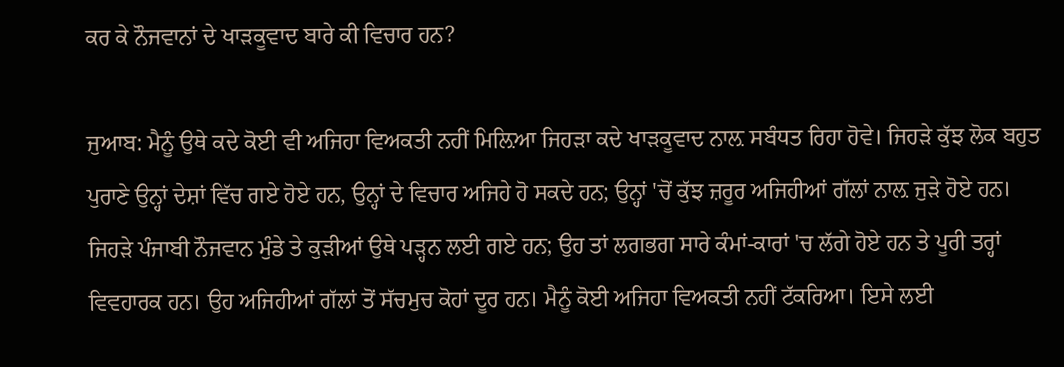ਕਰ ਕੇ ਨੌਜਵਾਨਾਂ ਦੇ ਖਾੜਕੂਵਾਦ ਬਾਰੇ ਕੀ ਵਿਚਾਰ ਹਨ?

ਜੁਆਬ: ਮੈਨੂੰ ਉਥੇ ਕਦੇ ਕੋਈ ਵੀ ਅਜਿਹਾ ਵਿਅਕਤੀ ਨਹੀਂ ਮਿਲ਼ਿਆ ਜਿਹੜਾ ਕਦੇ ਖਾੜਕੂਵਾਦ ਨਾਲ਼ ਸਬੰਧਤ ਰਿਹਾ ਹੋਵੇ। ਜਿਹੜੇ ਕੁੱਝ ਲੋਕ ਬਹੁਤ ਪੁਰਾਣੇ ਉਨ੍ਹਾਂ ਦੇਸ਼ਾਂ ਵਿੱਚ ਗਏ ਹੋਏ ਹਨ, ਉਨ੍ਹਾਂ ਦੇ ਵਿਚਾਰ ਅਜਿਹੇ ਹੋ ਸਕਦੇ ਹਨ; ਉਨ੍ਹਾਂ 'ਚੋਂ ਕੁੱਝ ਜ਼ਰੂਰ ਅਜਿਹੀਆਂ ਗੱਲਾਂ ਨਾਲ਼ ਜੁੜੇ ਹੋਏ ਹਨ। ਜਿਹੜੇ ਪੰਜਾਬੀ ਨੌਜਵਾਨ ਮੁੰਡੇ ਤੇ ਕੁੜੀਆਂ ਉਥੇ ਪੜ੍ਹਨ ਲਈ ਗਏ ਹਨ; ਉਹ ਤਾਂ ਲਗਭਗ ਸਾਰੇ ਕੰਮਾਂ-ਕਾਰਾਂ 'ਚ ਲੱਗੇ ਹੋਏ ਹਨ ਤੇ ਪੂਰੀ ਤਰ੍ਹਾਂ ਵਿਵਹਾਰਕ ਹਨ। ਉਹ ਅਜਿਹੀਆਂ ਗੱਲਾਂ ਤੋਂ ਸੱਚਮੁਚ ਕੋਹਾਂ ਦੂਰ ਹਨ। ਮੈਨੂੰ ਕੋਈ ਅਜਿਹਾ ਵਿਅਕਤੀ ਨਹੀਂ ਟੱਕਰਿਆ। ਇਸੇ ਲਈ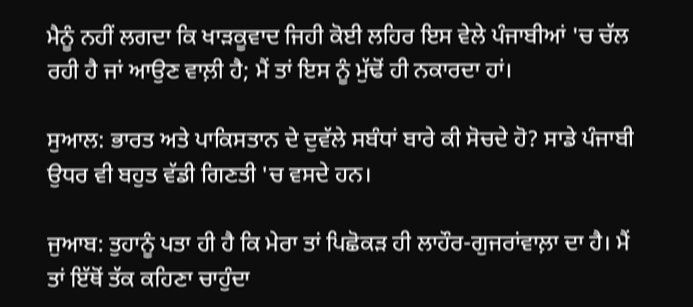ਮੈਨੂੰ ਨਹੀਂ ਲਗਦਾ ਕਿ ਖਾੜਕੂਵਾਦ ਜਿਹੀ ਕੋਈ ਲਹਿਰ ਇਸ ਵੇਲੇ ਪੰਜਾਬੀਆਂ 'ਚ ਚੱਲ ਰਹੀ ਹੈ ਜਾਂ ਆਉਣ ਵਾਲ਼ੀ ਹੈ; ਮੈਂ ਤਾਂ ਇਸ ਨੂੰ ਮੁੱਢੋਂ ਹੀ ਨਕਾਰਦਾ ਹਾਂ।

ਸੁਆਲ: ਭਾਰਤ ਅਤੇ ਪਾਕਿਸਤਾਨ ਦੇ ਦੁਵੱਲੇ ਸਬੰਧਾਂ ਬਾਰੇ ਕੀ ਸੋਚਦੇ ਹੋ? ਸਾਡੇ ਪੰਜਾਬੀ ਉਧਰ ਵੀ ਬਹੁਤ ਵੱਡੀ ਗਿਣਤੀ 'ਚ ਵਸਦੇ ਹਨ।

ਜੁਆਬ: ਤੁਹਾਨੂੰ ਪਤਾ ਹੀ ਹੈ ਕਿ ਮੇਰਾ ਤਾਂ ਪਿਛੋਕੜ ਹੀ ਲਾਹੌਰ-ਗੁਜਰਾਂਵਾਲ਼ਾ ਦਾ ਹੈ। ਮੈਂ ਤਾਂ ਇੱਥੋਂ ਤੱਕ ਕਹਿਣਾ ਚਾਹੁੰਦਾ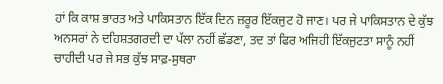ਹਾਂ ਕਿ ਕਾਸ਼ ਭਾਰਤ ਅਤੇ ਪਾਕਿਸਤਾਨ ਇੱਕ ਦਿਨ ਜ਼ਰੂਰ ਇੱਕਜੁਟ ਹੋ ਜਾਣ। ਪਰ ਜੇ ਪਾਕਿਸਤਾਨ ਦੇ ਕੁੱਝ ਅਨਸਰਾਂ ਨੇ ਦਹਿਸ਼ਤਗਰਦੀ ਦਾ ਪੱਲਾ ਨਹੀਂ ਛੱਡਣਾ, ਤਦ ਤਾਂ ਫਿਰ ਅਜਿਹੀ ਇੱਕਜੁਟਤਾ ਸਾਨੂੰ ਨਹੀਂ ਚਾਹੀਦੀ ਪਰ ਜੇ ਸਭ ਕੁੱਝ ਸਾਫ਼-ਸੁਥਰਾ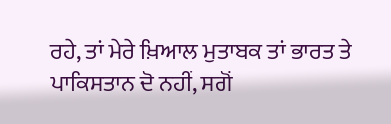ਰਹੇ, ਤਾਂ ਮੇਰੇ ਖ਼ਿਆਲ ਮੁਤਾਬਕ ਤਾਂ ਭਾਰਤ ਤੇ ਪਾਕਿਸਤਾਨ ਦੋ ਨਹੀਂ, ਸਗੋਂ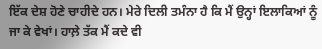ਇੱਕ ਦੇਸ਼ ਹੋਣੇ ਚਾਹੀਦੇ ਹਨ। ਮੇਰੇ ਦਿਲੀ ਤਮੰਨਾ ਹੈ ਕਿ ਮੈਂ ਉਨ੍ਹਾਂ ਇਲਾਕਿਆਂ ਨੂੰ ਜਾ ਕੇ ਵੇਖਾਂ। ਹਾਲ਼ੇ ਤੱਕ ਮੈਂ ਕਦੇ ਵੀ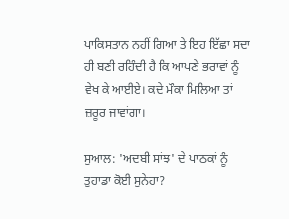ਪਾਕਿਸਤਾਨ ਨਹੀਂ ਗਿਆ ਤੇ ਇਹ ਇੱਛਾ ਸਦਾ ਹੀ ਬਣੀ ਰਹਿੰਦੀ ਹੈ ਕਿ ਆਪਣੇ ਭਰਾਵਾਂ ਨੂੰ ਵੇਖ ਕੇ ਆਈਏ। ਕਦੇ ਮੌਕਾ ਮਿਲਿਆ ਤਾਂ ਜ਼ਰੂਰ ਜਾਵਾਂਗਾ।

ਸੁਆਲ: 'ਅਦਬੀ ਸਾਂਝ' ਦੇ ਪਾਠਕਾਂ ਨੂੰ ਤੁਹਾਡਾ ਕੋਈ ਸੁਨੇਹਾ?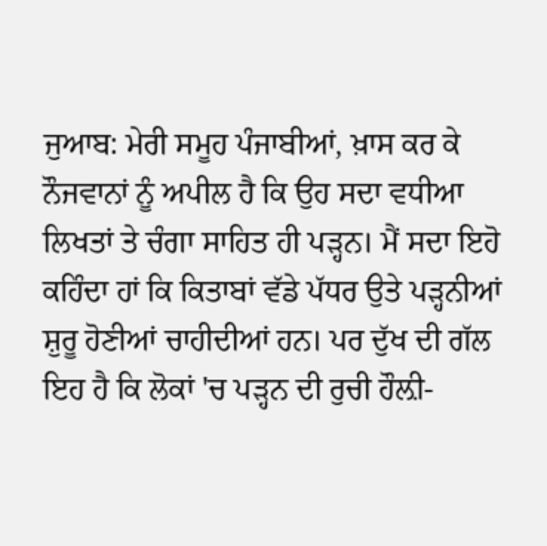ਜੁਆਬ: ਮੇਰੀ ਸਮੂਹ ਪੰਜਾਬੀਆਂ, ਖ਼ਾਸ ਕਰ ਕੇ ਨੌਜਵਾਨਾਂ ਨੂੰ ਅਪੀਲ ਹੈ ਕਿ ਉਹ ਸਦਾ ਵਧੀਆ ਲਿਖਤਾਂ ਤੇ ਚੰਗਾ ਸਾਹਿਤ ਹੀ ਪੜ੍ਹਨ। ਮੈਂ ਸਦਾ ਇਹੋ ਕਹਿੰਦਾ ਹਾਂ ਕਿ ਕਿਤਾਬਾਂ ਵੱਡੇ ਪੱਧਰ ਉਤੇ ਪੜ੍ਹਨੀਆਂ ਸ਼ੁਰੂ ਹੋਣੀਆਂ ਚਾਹੀਦੀਆਂ ਹਨ। ਪਰ ਦੁੱਖ ਦੀ ਗੱਲ ਇਹ ਹੈ ਕਿ ਲੋਕਾਂ 'ਚ ਪੜ੍ਹਨ ਦੀ ਰੁਚੀ ਹੌਲ਼ੀ-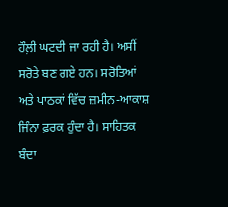ਹੌਲ਼ੀ ਘਟਦੀ ਜਾ ਰਹੀ ਹੈ। ਅਸੀਂ ਸਰੋਤੇ ਬਣ ਗਏ ਹਨ। ਸਰੋਤਿਆਂ ਅਤੇ ਪਾਠਕਾਂ ਵਿੱਚ ਜ਼ਮੀਨ-ਆਕਾਸ਼ ਜਿੰਨਾ ਫ਼ਰਕ ਹੁੰਦਾ ਹੈ। ਸਾਹਿਤਕ ਬੰਦਾ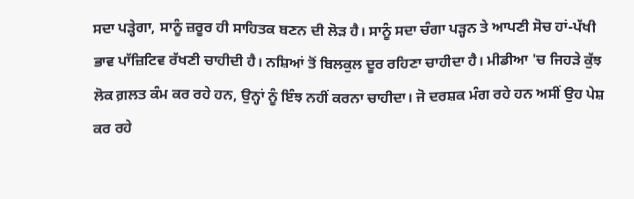ਸਦਾ ਪੜ੍ਹੇਗਾ, ਸਾਨੂੰ ਜ਼ਰੂਰ ਹੀ ਸਾਹਿਤਕ ਬਣਨ ਦੀ ਲੋੜ ਹੈ। ਸਾਨੂੰ ਸਦਾ ਚੰਗਾ ਪੜ੍ਹਨ ਤੇ ਆਪਣੀ ਸੋਚ ਹਾਂ-ਪੱਖੀ ਭਾਵ ਪਾੱਜ਼ਿਟਿਵ ਰੱਖਣੀ ਚਾਹੀਦੀ ਹੈ। ਨਸ਼ਿਆਂ ਤੋਂ ਬਿਲਕੁਲ ਦੂਰ ਰਹਿਣਾ ਚਾਹੀਦਾ ਹੈ। ਮੀਡੀਆ 'ਚ ਜਿਹੜੇ ਕੁੱਝ ਲੋਕ ਗ਼ਲਤ ਕੰਮ ਕਰ ਰਹੇ ਹਨ, ਉਨ੍ਹਾਂ ਨੂੰ ਇੰਝ ਨਹੀਂ ਕਰਨਾ ਚਾਹੀਦਾ। ਜੋ ਦਰਸ਼ਕ ਮੰਗ ਰਹੇ ਹਨ ਅਸੀਂ ਉਹ ਪੇਸ਼ ਕਰ ਰਹੇ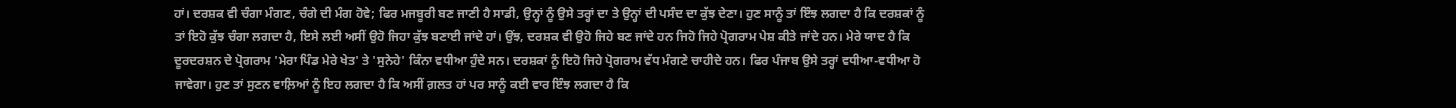ਹਾਂ। ਦਰਸ਼ਕ ਵੀ ਚੰਗਾ ਮੰਗਣ, ਚੰਗੇ ਦੀ ਮੰਗ ਹੋਵੇ; ਫਿਰ ਮਜਬੂਰੀ ਬਣ ਜਾਣੀ ਹੈ ਸਾਡੀ, ਉਨ੍ਹਾਂ ਨੂੰ ਉਸੇ ਤਰ੍ਹਾਂ ਦਾ ਤੇ ਉਨ੍ਹਾਂ ਦੀ ਪਸੰਦ ਦਾ ਕੁੱਝ ਦੇਣਾ। ਹੁਣ ਸਾਨੂੰ ਤਾਂ ਇੰਝ ਲਗਦਾ ਹੈ ਕਿ ਦਰਸ਼ਕਾਂ ਨੂੰ ਤਾਂ ਇਹੋ ਕੁੱਝ ਚੰਗਾ ਲਗਦਾ ਹੈ, ਇਸੇ ਲਈ ਅਸੀਂ ਉਹੋ ਜਿਹਾ ਕੁੱਝ ਬਣਾਈ ਜਾਂਦੇ ਹਾਂ। ਉਂਝ, ਦਰਸ਼ਕ ਵੀ ਉਹੋ ਜਿਹੇ ਬਣ ਜਾਂਦੇ ਹਨ ਜਿਹੋ ਜਿਹੇ ਪ੍ਰੋਗਰਾਮ ਪੇਸ਼ ਕੀਤੇ ਜਾਂਦੇ ਹਨ। ਮੇਰੇ ਯਾਦ ਹੈ ਕਿ ਦੂਰਦਰਸ਼ਨ ਦੇ ਪ੍ਰੋਗਰਾਮ 'ਮੇਰਾ ਪਿੰਡ ਮੇਰੇ ਖੇਤ' ਤੇ 'ਸੁਨੇਹੇ' ਕਿੰਨਾ ਵਧੀਆ ਹੁੰਦੇ ਸਨ। ਦਰਸ਼ਕਾਂ ਨੂੰ ਇਹੋ ਜਿਹੇ ਪ੍ਰੋਗਰਾਮ ਵੱਧ ਮੰਗਣੇ ਚਾਹੀਦੇ ਹਨ। ਫਿਰ ਪੰਜਾਬ ਉਸੇ ਤਰ੍ਹਾਂ ਵਧੀਆ-ਵਧੀਆ ਹੋ ਜਾਵੇਗਾ। ਹੁਣ ਤਾਂ ਸੁਣਨ ਵਾਲ਼ਿਆਂ ਨੂੰ ਇਹ ਲਗਦਾ ਹੈ ਕਿ ਅਸੀਂ ਗ਼ਲਤ ਹਾਂ ਪਰ ਸਾਨੂੰ ਕਈ ਵਾਰ ਇੰਝ ਲਗਦਾ ਹੈ ਕਿ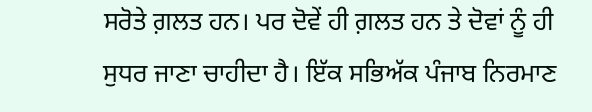ਸਰੋਤੇ ਗ਼ਲਤ ਹਨ। ਪਰ ਦੋਵੇਂ ਹੀ ਗ਼ਲਤ ਹਨ ਤੇ ਦੋਵਾਂ ਨੂੰ ਹੀ ਸੁਧਰ ਜਾਣਾ ਚਾਹੀਦਾ ਹੈ। ਇੱਕ ਸਭਿਅੱਕ ਪੰਜਾਬ ਨਿਰਮਾਣ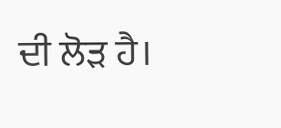ਦੀ ਲੋੜ ਹੈ।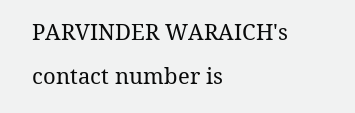PARVINDER WARAICH's contact number is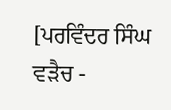[ਪਰਵਿੰਦਰ ਸਿੰਘ ਵੜੈਚ -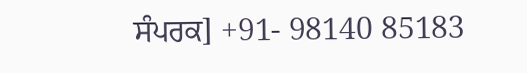ਸੰਪਰਕ] +91- 98140 85183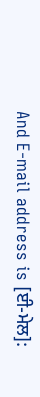And E-mail address is [ਈ-ਮੇਲ]: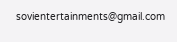sovientertainments@gmail.com